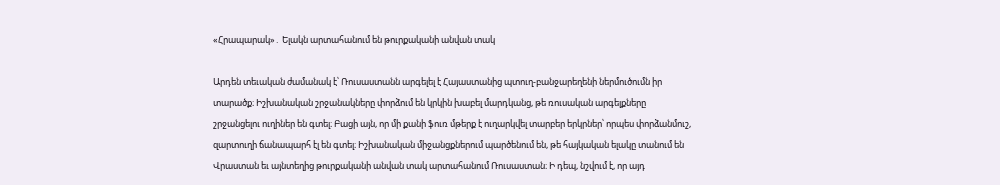«Հրապարակ»․ Ելակն արտահանում են թուրքականի անվան տակ

Արդեն տեւական ժամանակ է՝ Ռուսաստանն արգելել է Հայաստանից պտուղ-բանջարեղենի ներմուծումն իր տարածք։ Իշխանական շրջանակները փորձում են կրկին խաբել մարդկանց, թե ռուսական արգելքները շրջանցելու ուղիներ են գտել։ Բացի այն, որ մի քանի ֆուռ մթերք է ուղարկվել տարբեր երկրներ՝ որպես փորձանմուշ, զարտուղի ճանապարհ էլ են գտել։ Իշխանական միջանցքներում պարծենում են, թե հայկական ելակը տանում են Վրաստան եւ այնտեղից թուրքականի անվան տակ արտահանում Ռուսաստան։ Ի դեպ, նշվում է, որ այդ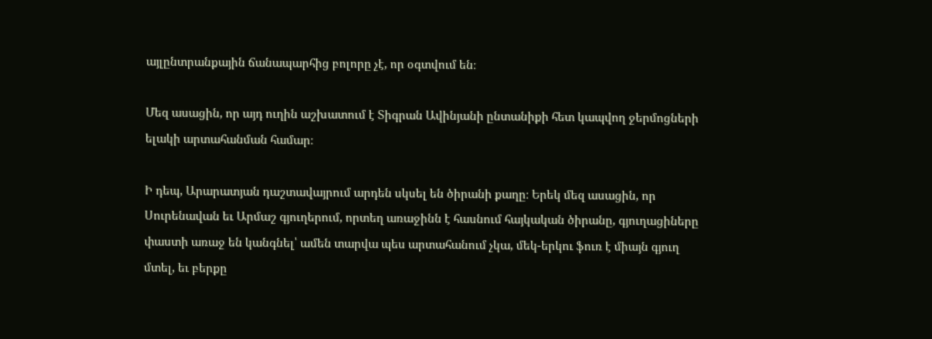այլընտրանքային ճանապարհից բոլորը չէ, որ օգտվում են։

Մեզ ասացին, որ այդ ուղին աշխատում է Տիգրան Ավինյանի ընտանիքի հետ կապվող ջերմոցների ելակի արտահանման համար։

Ի դեպ, Արարատյան դաշտավայրում արդեն սկսել են ծիրանի քաղը։ Երեկ մեզ ասացին, որ Սուրենավան եւ Արմաշ գյուղերում, որտեղ առաջինն է հասնում հայկական ծիրանը, գյուղացիները փաստի առաջ են կանգնել՝ ամեն տարվա պես արտահանում չկա, մեկ-երկու ֆուռ է միայն գյուղ մտել, եւ բերքը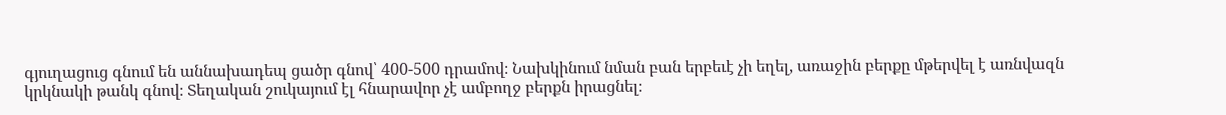գյուղացուց գնում են աննախադեպ ցածր գնով՝ 400-500 դրամով։ Նախկինում նման բան երբեւէ չի եղել, առաջին բերքը մթերվել է առնվազն կրկնակի թանկ գնով։ Տեղական շուկայում էլ հնարավոր չէ ամբողջ բերքն իրացնել։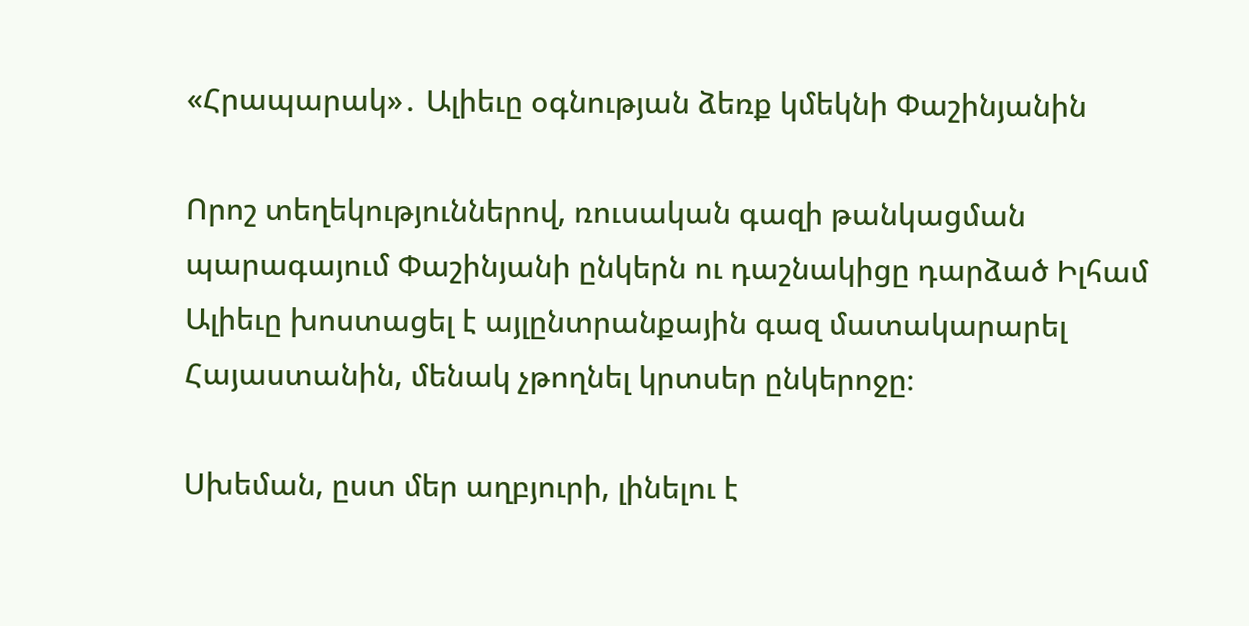«Հրապարակ»․ Ալիեւը օգնության ձեռք կմեկնի Փաշինյանին

Որոշ տեղեկություններով, ռուսական գազի թանկացման պարագայում Փաշինյանի ընկերն ու դաշնակիցը դարձած Իլհամ Ալիեւը խոստացել է այլընտրանքային գազ մատակարարել Հայաստանին, մենակ չթողնել կրտսեր ընկերոջը։

Սխեման, ըստ մեր աղբյուրի, լինելու է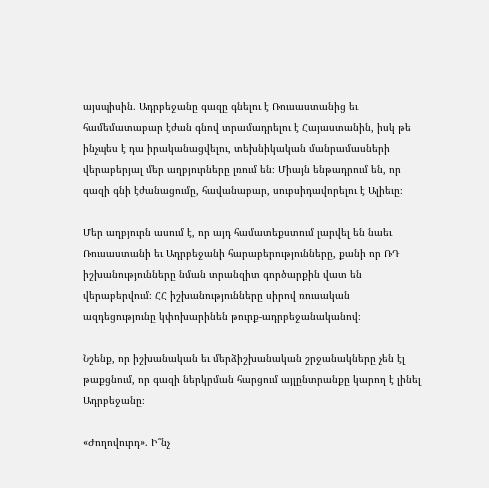այսպիսին․ Ադրբեջանը գազը գնելու է Ռուսաստանից եւ համեմատաբար էժան գնով տրամադրելու է Հայաստանին, իսկ թե ինչպես է դա իրականացվելու, տեխնիկական մանրամասների վերաբերյալ մեր աղբյուրները լռում են։ Միայն ենթադրում են, որ գազի գնի էժանացումը, հավանաբար, սուբսիդավորելու է Ալիեւը։

Մեր աղբյուրն ասում է, որ այդ համատեքստում լարվել են նաեւ Ռուսաստանի եւ Ադրբեջանի հարաբերությունները, քանի որ ՌԴ իշխանությունները նման տրանզիտ գործարքին վատ են վերաբերվում։ ՀՀ իշխանությունները սիրով ռուսական ազդեցությունը կփոխարինեն թուրք-ադրբեջանականով։

Նշենք, որ իշխանական եւ մերձիշխանական շրջանակները չեն էլ թաքցնում, որ գազի ներկրման հարցում այլընտրանքը կարող է լինել Ադրբեջանը։

«Ժողովուրդ». Ի՞նչ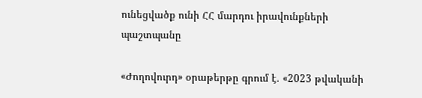ունեցվածք ունի ՀՀ մարդու իրավունքների պաշտպանը

«Ժողովուրդ» օրաթերթը գրում է. «2023 թվականի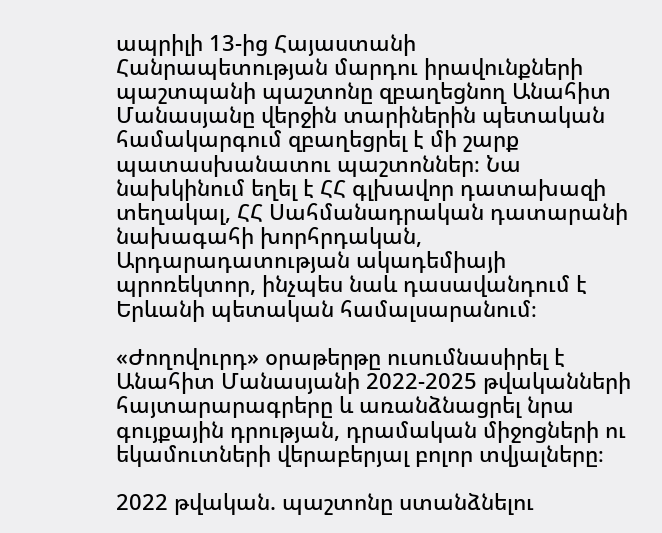ապրիլի 13-ից Հայաստանի Հանրապետության մարդու իրավունքների պաշտպանի պաշտոնը զբաղեցնող Անահիտ Մանասյանը վերջին տարիներին պետական համակարգում զբաղեցրել է մի շարք պատասխանատու պաշտոններ։ Նա նախկինում եղել է ՀՀ գլխավոր դատախազի տեղակալ, ՀՀ Սահմանադրական դատարանի նախագահի խորհրդական, Արդարադատության ակադեմիայի պրոռեկտոր, ինչպես նաև դասավանդում է Երևանի պետական համալսարանում։

«Ժողովուրդ» օրաթերթը ուսումնասիրել է Անահիտ Մանասյանի 2022-2025 թվականների հայտարարագրերը և առանձնացրել նրա գույքային դրության, դրամական միջոցների ու եկամուտների վերաբերյալ բոլոր տվյալները։

2022 թվական. պաշտոնը ստանձնելու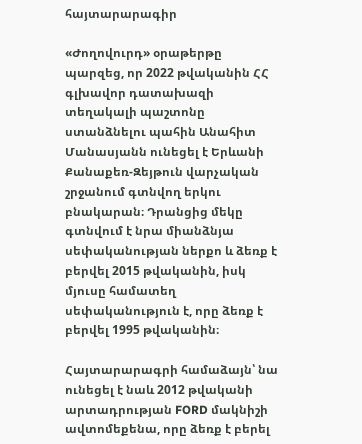հայտարարագիր

«Ժողովուրդ» օրաթերթը պարզեց, որ 2022 թվականին ՀՀ գլխավոր դատախազի տեղակալի պաշտոնը ստանձնելու պահին Անահիտ Մանասյանն ունեցել է Երևանի Քանաքեռ-Զեյթուն վարչական շրջանում գտնվող երկու բնակարան։ Դրանցից մեկը գտնվում է նրա միանձնյա սեփականության ներքո և ձեռք է բերվել 2015 թվականին, իսկ մյուսը համատեղ սեփականություն է, որը ձեռք է բերվել 1995 թվականին։

Հայտարարագրի համաձայն՝ նա ունեցել է նաև 2012 թվականի արտադրության FORD մակնիշի ավտոմեքենա, որը ձեռք է բերել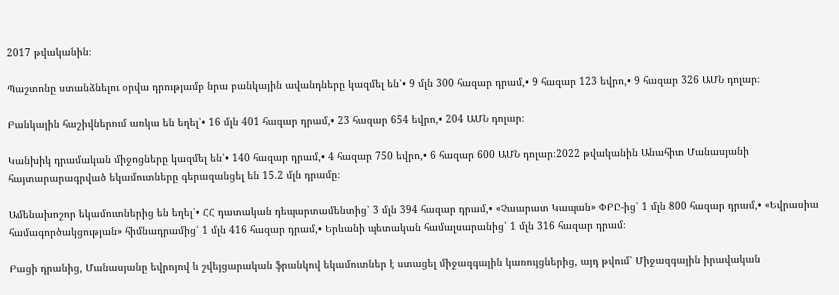2017 թվականին։

Պաշտոնը ստանձնելու օրվա դրությամբ նրա բանկային ավանդները կազմել են՝• 9 մլն 300 հազար դրամ,• 9 հազար 123 եվրո,• 9 հազար 326 ԱՄՆ դոլար։

Բանկային հաշիվներում առկա են եղել՝• 16 մլն 401 հազար դրամ,• 23 հազար 654 եվրո,• 204 ԱՄՆ դոլար։

Կանխիկ դրամական միջոցները կազմել են՝• 140 հազար դրամ,• 4 հազար 750 եվրո,• 6 հազար 600 ԱՄՆ դոլար։2022 թվականին Անահիտ Մանասյանի հայտարարագրված եկամուտները գերազանցել են 15.2 մլն դրամը։

Ամենախոշոր եկամուտներից են եղել՝• ՀՀ դատական դեպարտամենտից՝ 3 մլն 394 հազար դրամ,• «Չաարատ Կապան» ՓԲԸ-ից՝ 1 մլն 800 հազար դրամ,• «Եվրասիա համագործակցության» հիմնադրամից՝ 1 մլն 416 հազար դրամ,• Երևանի պետական համալսարանից՝ 1 մլն 316 հազար դրամ։

Բացի դրանից, Մանասյանը եվրոյով և շվեյցարական ֆրանկով եկամուտներ է ստացել միջազգային կառույցներից, այդ թվում՝ Միջազգային իրավական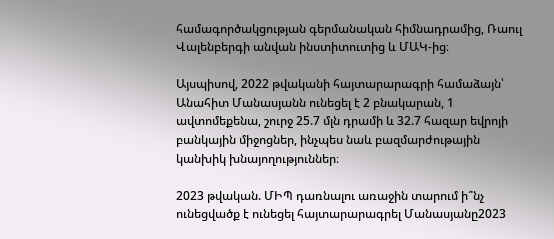համագործակցության գերմանական հիմնադրամից, Ռաուլ Վալենբերգի անվան ինստիտուտից և ՄԱԿ-ից։

Այսպիսով, 2022 թվականի հայտարարագրի համաձայն՝ Անահիտ Մանասյանն ունեցել է 2 բնակարան, 1 ավտոմեքենա, շուրջ 25.7 մլն դրամի և 32.7 հազար եվրոյի բանկային միջոցներ, ինչպես նաև բազմարժութային կանխիկ խնայողություններ։

2023 թվական. ՄԻՊ դառնալու առաջին տարում ի՞նչ ունեցվածք է ունեցել հայտարարագրել Մանասյանը2023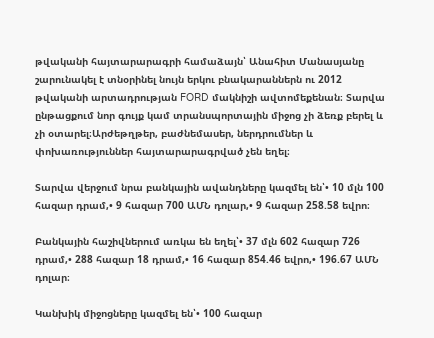թվականի հայտարարագրի համաձայն՝ Անահիտ Մանասյանը շարունակել է տնօրինել նույն երկու բնակարաններն ու 2012 թվականի արտադրության FORD մակնիշի ավտոմեքենան։ Տարվա ընթացքում նոր գույք կամ տրանսպորտային միջոց չի ձեռք բերել և չի օտարել։Արժեթղթեր, բաժնեմասեր, ներդրումներ և փոխառություններ հայտարարագրված չեն եղել։

Տարվա վերջում նրա բանկային ավանդները կազմել են՝• 10 մլն 100 հազար դրամ,• 9 հազար 700 ԱՄՆ դոլար,• 9 հազար 258.58 եվրո։

Բանկային հաշիվներում առկա են եղել՝• 37 մլն 602 հազար 726 դրամ,• 288 հազար 18 դրամ,• 16 հազար 854.46 եվրո,• 196.67 ԱՄՆ դոլար։

Կանխիկ միջոցները կազմել են՝• 100 հազար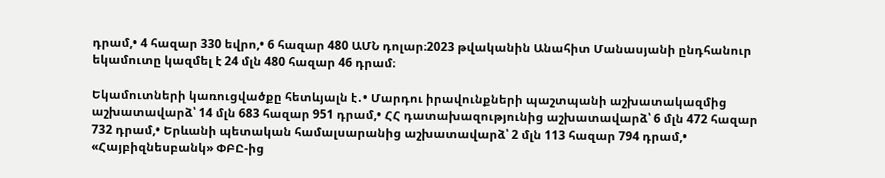դրամ,• 4 հազար 330 եվրո,• 6 հազար 480 ԱՄՆ դոլար։2023 թվականին Անահիտ Մանասյանի ընդհանուր եկամուտը կազմել է 24 մլն 480 հազար 46 դրամ։

Եկամուտների կառուցվածքը հետևյալն է․• Մարդու իրավունքների պաշտպանի աշխատակազմից աշխատավարձ՝ 14 մլն 683 հազար 951 դրամ,• ՀՀ դատախազությունից աշխատավարձ՝ 6 մլն 472 հազար 732 դրամ,• Երևանի պետական համալսարանից աշխատավարձ՝ 2 մլն 113 հազար 794 դրամ,• «Հայբիզնեսբանկ» ՓԲԸ-ից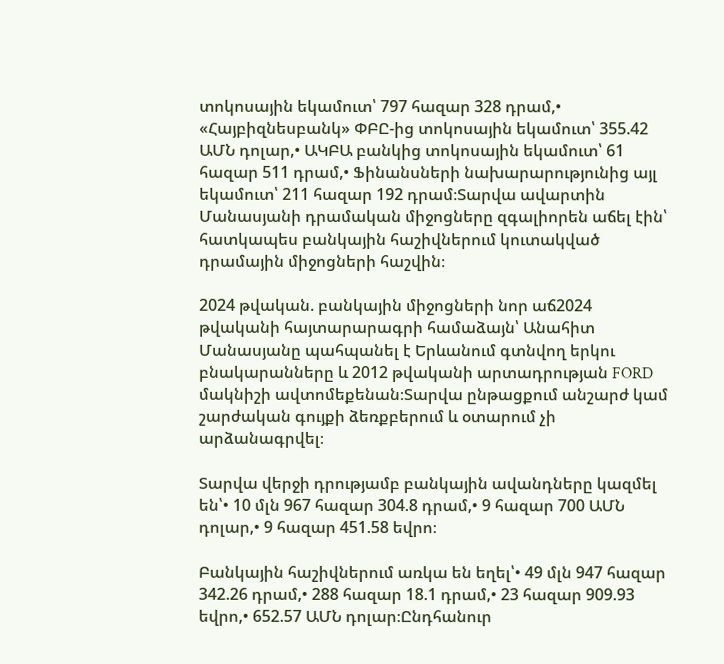տոկոսային եկամուտ՝ 797 հազար 328 դրամ,• «Հայբիզնեսբանկ» ՓԲԸ-ից տոկոսային եկամուտ՝ 355.42 ԱՄՆ դոլար,• ԱԿԲԱ բանկից տոկոսային եկամուտ՝ 61 հազար 511 դրամ,• Ֆինանսների նախարարությունից այլ եկամուտ՝ 211 հազար 192 դրամ։Տարվա ավարտին Մանասյանի դրամական միջոցները զգալիորեն աճել էին՝ հատկապես բանկային հաշիվներում կուտակված դրամային միջոցների հաշվին։

2024 թվական. բանկային միջոցների նոր աճ2024 թվականի հայտարարագրի համաձայն՝ Անահիտ Մանասյանը պահպանել է Երևանում գտնվող երկու բնակարանները և 2012 թվականի արտադրության FORD մակնիշի ավտոմեքենան։Տարվա ընթացքում անշարժ կամ շարժական գույքի ձեռքբերում և օտարում չի արձանագրվել։

Տարվա վերջի դրությամբ բանկային ավանդները կազմել են՝• 10 մլն 967 հազար 304.8 դրամ,• 9 հազար 700 ԱՄՆ դոլար,• 9 հազար 451.58 եվրո։

Բանկային հաշիվներում առկա են եղել՝• 49 մլն 947 հազար 342.26 դրամ,• 288 հազար 18.1 դրամ,• 23 հազար 909.93 եվրո,• 652.57 ԱՄՆ դոլար։Ընդհանուր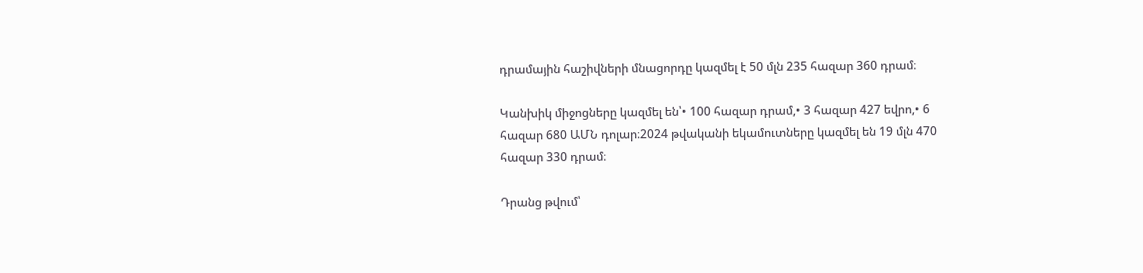դրամային հաշիվների մնացորդը կազմել է 50 մլն 235 հազար 360 դրամ։

Կանխիկ միջոցները կազմել են՝• 100 հազար դրամ,• 3 հազար 427 եվրո,• 6 հազար 680 ԱՄՆ դոլար։2024 թվականի եկամուտները կազմել են 19 մլն 470 հազար 330 դրամ։

Դրանց թվում՝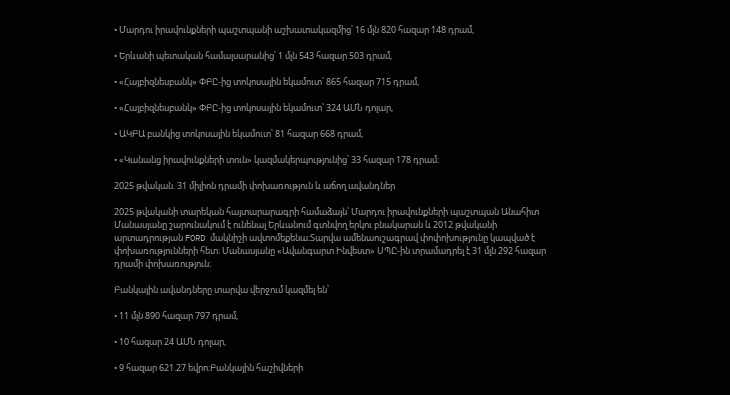• Մարդու իրավունքների պաշտպանի աշխատակազմից՝ 16 մլն 820 հազար 148 դրամ,

• Երևանի պետական համալսարանից՝ 1 մլն 543 հազար 503 դրամ,

• «Հայբիզնեսբանկ» ՓԲԸ-ից տոկոսային եկամուտ՝ 865 հազար 715 դրամ,

• «Հայբիզնեսբանկ» ՓԲԸ-ից տոկոսային եկամուտ՝ 324 ԱՄՆ դոլար,

• ԱԿԲԱ բանկից տոկոսային եկամուտ՝ 81 հազար 668 դրամ,

• «Կանանց իրավունքների տուն» կազմակերպությունից՝ 33 հազար 178 դրամ։

2025 թվական. 31 միլիոն դրամի փոխառություն և աճող ավանդներ

2025 թվականի տարեկան հայտարարագրի համաձայն՝ Մարդու իրավունքների պաշտպան Անահիտ Մանասյանը շարունակում է ունենալ Երևանում գտնվող երկու բնակարան և 2012 թվականի արտադրության FORD մակնիշի ավտոմեքենա։Տարվա ամենաուշագրավ փոփոխությունը կապված է փոխառությունների հետ։ Մանասյանը «Ավանգարտ Ինվեստ» ՍՊԸ-ին տրամադրել է 31 մլն 292 հազար դրամի փոխառություն։

Բանկային ավանդները տարվա վերջում կազմել են՝

• 11 մլն 890 հազար 797 դրամ,

• 10 հազար 24 ԱՄՆ դոլար,

• 9 հազար 621.27 եվրո։Բանկային հաշիվների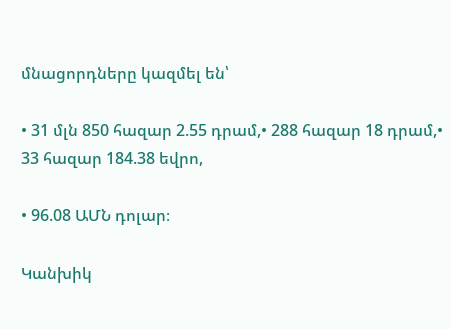մնացորդները կազմել են՝

• 31 մլն 850 հազար 2.55 դրամ,• 288 հազար 18 դրամ,• 33 հազար 184.38 եվրո,

• 96.08 ԱՄՆ դոլար։

Կանխիկ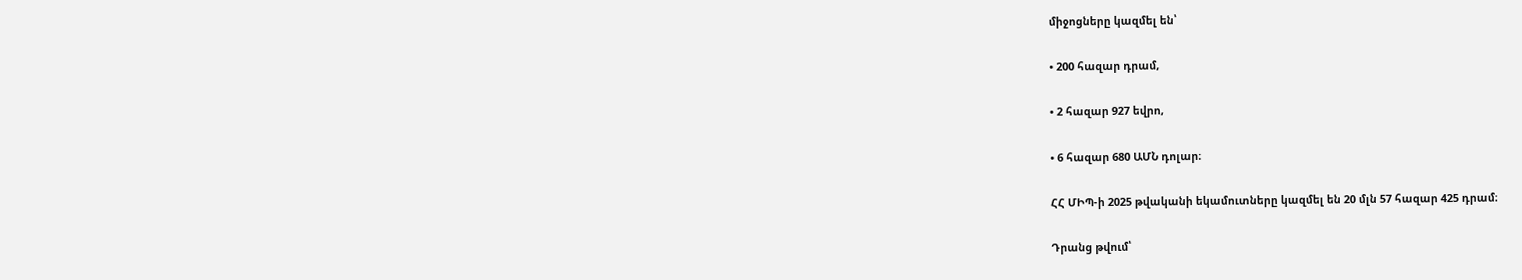միջոցները կազմել են՝

• 200 հազար դրամ,

• 2 հազար 927 եվրո,

• 6 հազար 680 ԱՄՆ դոլար։

ՀՀ ՄԻՊ-ի 2025 թվականի եկամուտները կազմել են 20 մլն 57 հազար 425 դրամ։

Դրանց թվում՝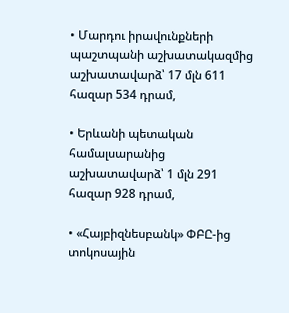• Մարդու իրավունքների պաշտպանի աշխատակազմից աշխատավարձ՝ 17 մլն 611 հազար 534 դրամ,

• Երևանի պետական համալսարանից աշխատավարձ՝ 1 մլն 291 հազար 928 դրամ,

• «Հայբիզնեսբանկ» ՓԲԸ-ից տոկոսային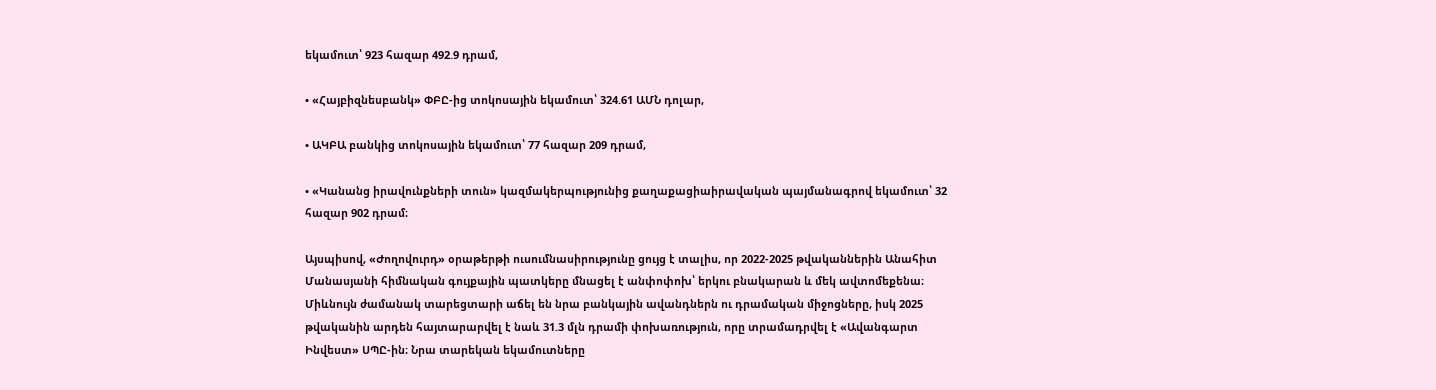եկամուտ՝ 923 հազար 492.9 դրամ,

• «Հայբիզնեսբանկ» ՓԲԸ-ից տոկոսային եկամուտ՝ 324.61 ԱՄՆ դոլար,

• ԱԿԲԱ բանկից տոկոսային եկամուտ՝ 77 հազար 209 դրամ,

• «Կանանց իրավունքների տուն» կազմակերպությունից քաղաքացիաիրավական պայմանագրով եկամուտ՝ 32 հազար 902 դրամ։

Այսպիսով, «Ժողովուրդ» օրաթերթի ուսումնասիրությունը ցույց է տալիս, որ 2022-2025 թվականներին Անահիտ Մանասյանի հիմնական գույքային պատկերը մնացել է անփոփոխ՝ երկու բնակարան և մեկ ավտոմեքենա։ Միևնույն ժամանակ տարեցտարի աճել են նրա բանկային ավանդներն ու դրամական միջոցները, իսկ 2025 թվականին արդեն հայտարարվել է նաև 31.3 մլն դրամի փոխառություն, որը տրամադրվել է «Ավանգարտ Ինվեստ» ՍՊԸ-ին։ Նրա տարեկան եկամուտները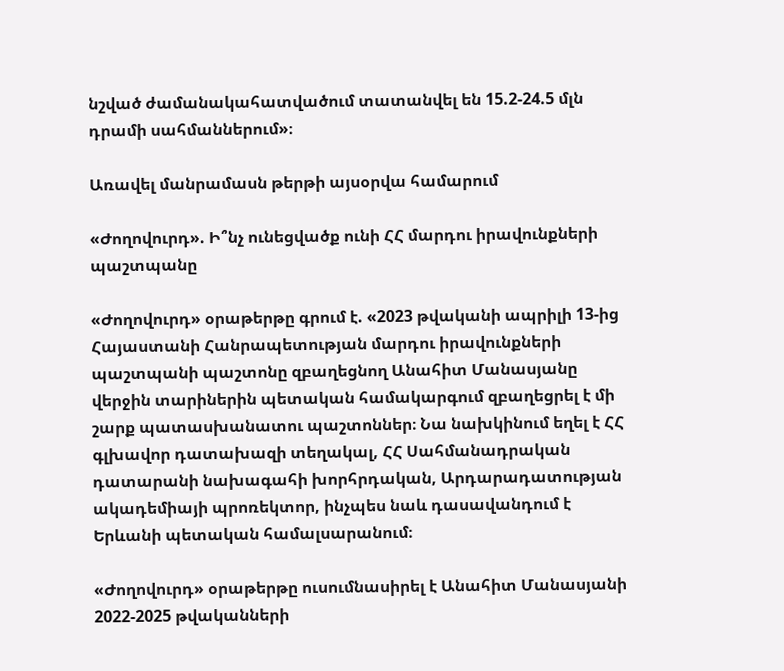նշված ժամանակահատվածում տատանվել են 15.2-24.5 մլն դրամի սահմաններում»։

Առավել մանրամասն թերթի այսօրվա համարում

«Ժողովուրդ». Ի՞նչ ունեցվածք ունի ՀՀ մարդու իրավունքների պաշտպանը

«Ժողովուրդ» օրաթերթը գրում է. «2023 թվականի ապրիլի 13-ից Հայաստանի Հանրապետության մարդու իրավունքների պաշտպանի պաշտոնը զբաղեցնող Անահիտ Մանասյանը վերջին տարիներին պետական համակարգում զբաղեցրել է մի շարք պատասխանատու պաշտոններ։ Նա նախկինում եղել է ՀՀ գլխավոր դատախազի տեղակալ, ՀՀ Սահմանադրական դատարանի նախագահի խորհրդական, Արդարադատության ակադեմիայի պրոռեկտոր, ինչպես նաև դասավանդում է Երևանի պետական համալսարանում։

«Ժողովուրդ» օրաթերթը ուսումնասիրել է Անահիտ Մանասյանի 2022-2025 թվականների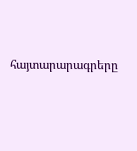հայտարարագրերը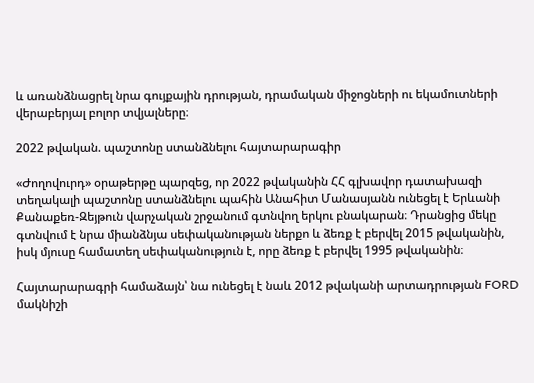և առանձնացրել նրա գույքային դրության, դրամական միջոցների ու եկամուտների վերաբերյալ բոլոր տվյալները։

2022 թվական. պաշտոնը ստանձնելու հայտարարագիր

«Ժողովուրդ» օրաթերթը պարզեց, որ 2022 թվականին ՀՀ գլխավոր դատախազի տեղակալի պաշտոնը ստանձնելու պահին Անահիտ Մանասյանն ունեցել է Երևանի Քանաքեռ-Զեյթուն վարչական շրջանում գտնվող երկու բնակարան։ Դրանցից մեկը գտնվում է նրա միանձնյա սեփականության ներքո և ձեռք է բերվել 2015 թվականին, իսկ մյուսը համատեղ սեփականություն է, որը ձեռք է բերվել 1995 թվականին։

Հայտարարագրի համաձայն՝ նա ունեցել է նաև 2012 թվականի արտադրության FORD մակնիշի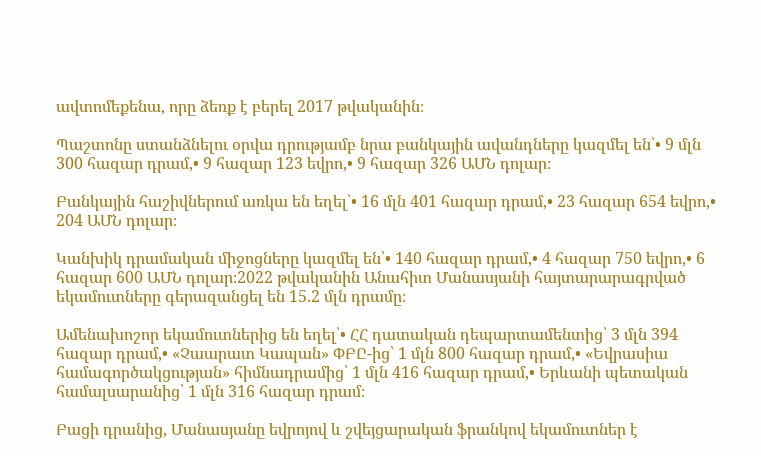ավտոմեքենա, որը ձեռք է բերել 2017 թվականին։

Պաշտոնը ստանձնելու օրվա դրությամբ նրա բանկային ավանդները կազմել են՝• 9 մլն 300 հազար դրամ,• 9 հազար 123 եվրո,• 9 հազար 326 ԱՄՆ դոլար։

Բանկային հաշիվներում առկա են եղել՝• 16 մլն 401 հազար դրամ,• 23 հազար 654 եվրո,• 204 ԱՄՆ դոլար։

Կանխիկ դրամական միջոցները կազմել են՝• 140 հազար դրամ,• 4 հազար 750 եվրո,• 6 հազար 600 ԱՄՆ դոլար։2022 թվականին Անահիտ Մանասյանի հայտարարագրված եկամուտները գերազանցել են 15.2 մլն դրամը։

Ամենախոշոր եկամուտներից են եղել՝• ՀՀ դատական դեպարտամենտից՝ 3 մլն 394 հազար դրամ,• «Չաարատ Կապան» ՓԲԸ-ից՝ 1 մլն 800 հազար դրամ,• «Եվրասիա համագործակցության» հիմնադրամից՝ 1 մլն 416 հազար դրամ,• Երևանի պետական համալսարանից՝ 1 մլն 316 հազար դրամ։

Բացի դրանից, Մանասյանը եվրոյով և շվեյցարական ֆրանկով եկամուտներ է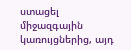ստացել միջազգային կառույցներից, այդ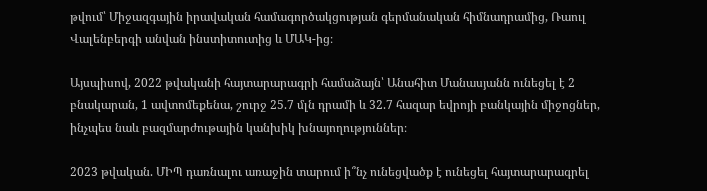թվում՝ Միջազգային իրավական համագործակցության գերմանական հիմնադրամից, Ռաուլ Վալենբերգի անվան ինստիտուտից և ՄԱԿ-ից։

Այսպիսով, 2022 թվականի հայտարարագրի համաձայն՝ Անահիտ Մանասյանն ունեցել է 2 բնակարան, 1 ավտոմեքենա, շուրջ 25.7 մլն դրամի և 32.7 հազար եվրոյի բանկային միջոցներ, ինչպես նաև բազմարժութային կանխիկ խնայողություններ։

2023 թվական. ՄԻՊ դառնալու առաջին տարում ի՞նչ ունեցվածք է ունեցել հայտարարագրել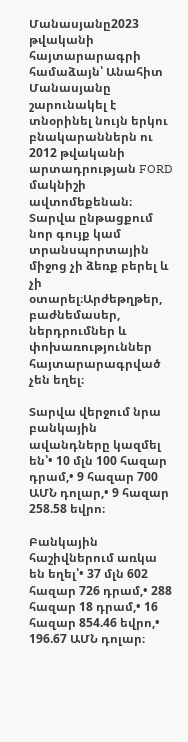Մանասյանը2023 թվականի հայտարարագրի համաձայն՝ Անահիտ Մանասյանը շարունակել է տնօրինել նույն երկու բնակարաններն ու 2012 թվականի արտադրության FORD մակնիշի ավտոմեքենան։ Տարվա ընթացքում նոր գույք կամ տրանսպորտային միջոց չի ձեռք բերել և չի օտարել։Արժեթղթեր, բաժնեմասեր, ներդրումներ և փոխառություններ հայտարարագրված չեն եղել։

Տարվա վերջում նրա բանկային ավանդները կազմել են՝• 10 մլն 100 հազար դրամ,• 9 հազար 700 ԱՄՆ դոլար,• 9 հազար 258.58 եվրո։

Բանկային հաշիվներում առկա են եղել՝• 37 մլն 602 հազար 726 դրամ,• 288 հազար 18 դրամ,• 16 հազար 854.46 եվրո,• 196.67 ԱՄՆ դոլար։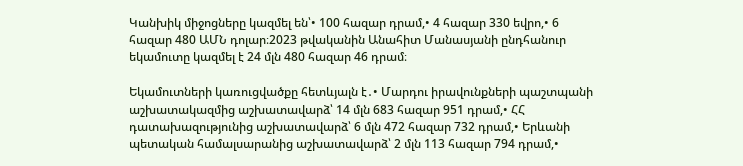Կանխիկ միջոցները կազմել են՝• 100 հազար դրամ,• 4 հազար 330 եվրո,• 6 հազար 480 ԱՄՆ դոլար։2023 թվականին Անահիտ Մանասյանի ընդհանուր եկամուտը կազմել է 24 մլն 480 հազար 46 դրամ։

Եկամուտների կառուցվածքը հետևյալն է․• Մարդու իրավունքների պաշտպանի աշխատակազմից աշխատավարձ՝ 14 մլն 683 հազար 951 դրամ,• ՀՀ դատախազությունից աշխատավարձ՝ 6 մլն 472 հազար 732 դրամ,• Երևանի պետական համալսարանից աշխատավարձ՝ 2 մլն 113 հազար 794 դրամ,•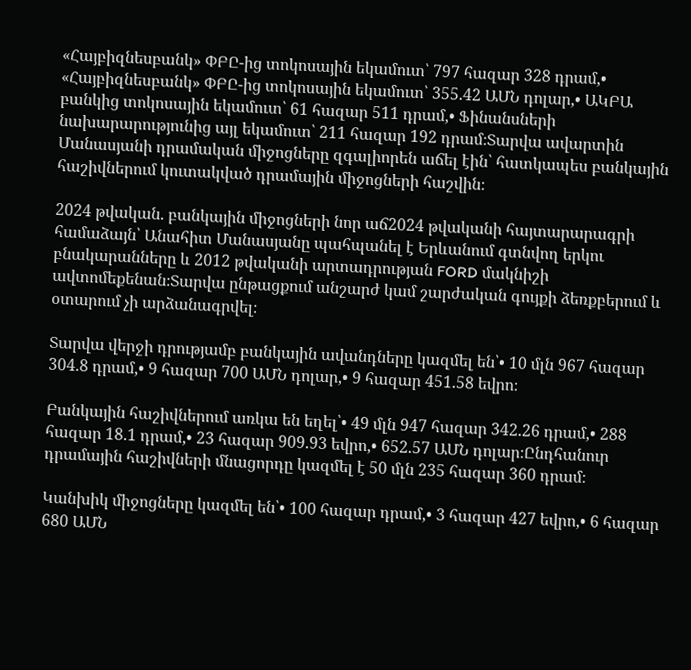«Հայբիզնեսբանկ» ՓԲԸ-ից տոկոսային եկամուտ՝ 797 հազար 328 դրամ,• «Հայբիզնեսբանկ» ՓԲԸ-ից տոկոսային եկամուտ՝ 355.42 ԱՄՆ դոլար,• ԱԿԲԱ բանկից տոկոսային եկամուտ՝ 61 հազար 511 դրամ,• Ֆինանսների նախարարությունից այլ եկամուտ՝ 211 հազար 192 դրամ։Տարվա ավարտին Մանասյանի դրամական միջոցները զգալիորեն աճել էին՝ հատկապես բանկային հաշիվներում կուտակված դրամային միջոցների հաշվին։

2024 թվական. բանկային միջոցների նոր աճ2024 թվականի հայտարարագրի համաձայն՝ Անահիտ Մանասյանը պահպանել է Երևանում գտնվող երկու բնակարանները և 2012 թվականի արտադրության FORD մակնիշի ավտոմեքենան։Տարվա ընթացքում անշարժ կամ շարժական գույքի ձեռքբերում և օտարում չի արձանագրվել։

Տարվա վերջի դրությամբ բանկային ավանդները կազմել են՝• 10 մլն 967 հազար 304.8 դրամ,• 9 հազար 700 ԱՄՆ դոլար,• 9 հազար 451.58 եվրո։

Բանկային հաշիվներում առկա են եղել՝• 49 մլն 947 հազար 342.26 դրամ,• 288 հազար 18.1 դրամ,• 23 հազար 909.93 եվրո,• 652.57 ԱՄՆ դոլար։Ընդհանուր դրամային հաշիվների մնացորդը կազմել է 50 մլն 235 հազար 360 դրամ։

Կանխիկ միջոցները կազմել են՝• 100 հազար դրամ,• 3 հազար 427 եվրո,• 6 հազար 680 ԱՄՆ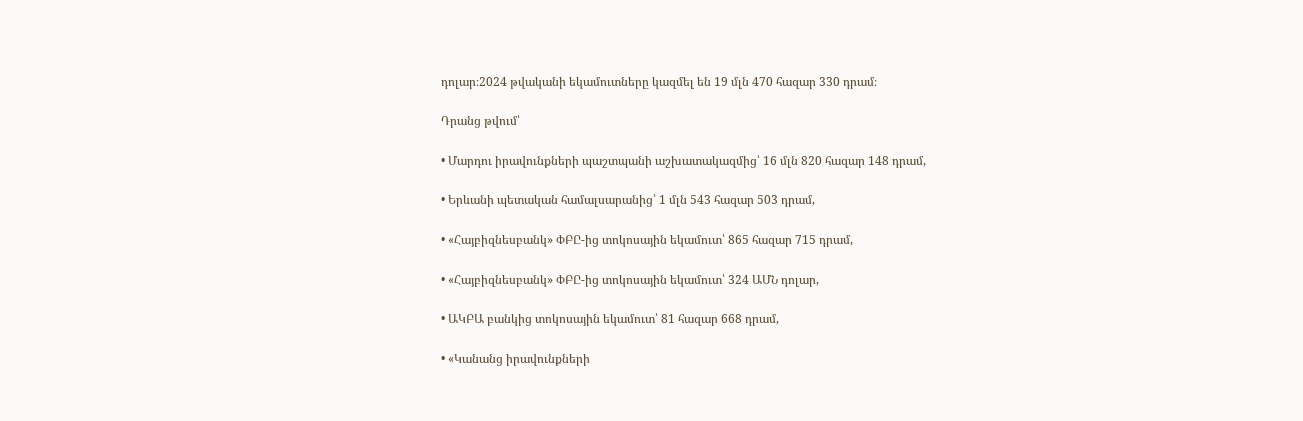դոլար։2024 թվականի եկամուտները կազմել են 19 մլն 470 հազար 330 դրամ։

Դրանց թվում՝

• Մարդու իրավունքների պաշտպանի աշխատակազմից՝ 16 մլն 820 հազար 148 դրամ,

• Երևանի պետական համալսարանից՝ 1 մլն 543 հազար 503 դրամ,

• «Հայբիզնեսբանկ» ՓԲԸ-ից տոկոսային եկամուտ՝ 865 հազար 715 դրամ,

• «Հայբիզնեսբանկ» ՓԲԸ-ից տոկոսային եկամուտ՝ 324 ԱՄՆ դոլար,

• ԱԿԲԱ բանկից տոկոսային եկամուտ՝ 81 հազար 668 դրամ,

• «Կանանց իրավունքների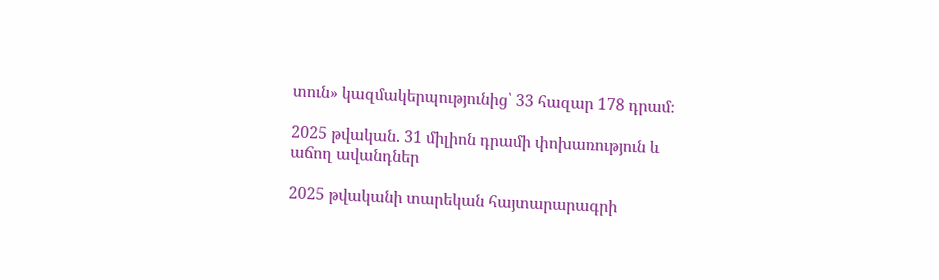տուն» կազմակերպությունից՝ 33 հազար 178 դրամ։

2025 թվական. 31 միլիոն դրամի փոխառություն և աճող ավանդներ

2025 թվականի տարեկան հայտարարագրի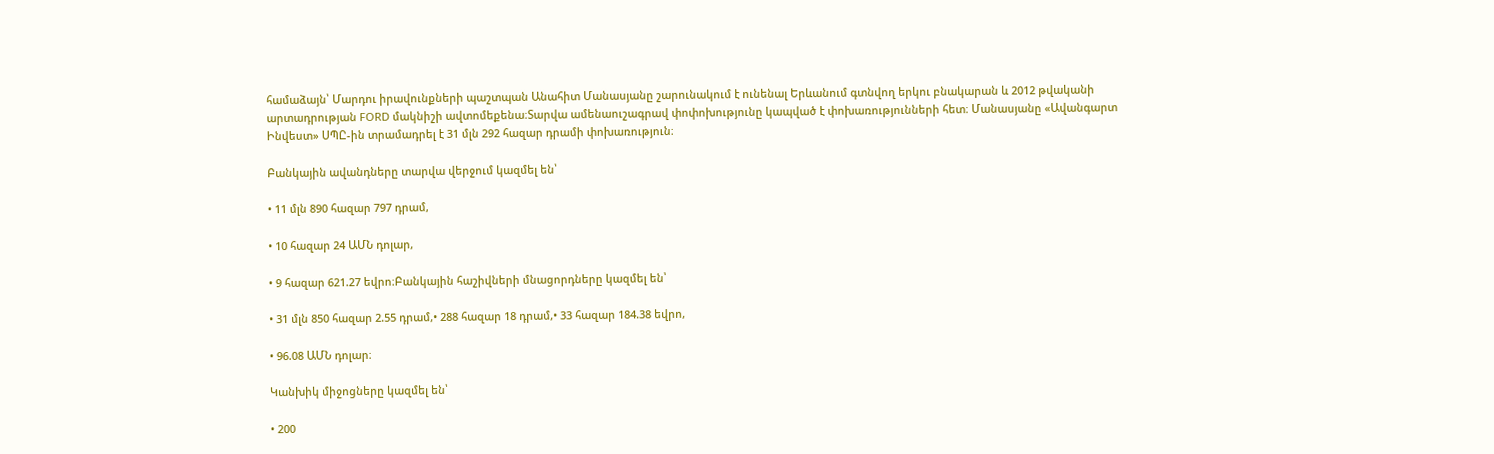համաձայն՝ Մարդու իրավունքների պաշտպան Անահիտ Մանասյանը շարունակում է ունենալ Երևանում գտնվող երկու բնակարան և 2012 թվականի արտադրության FORD մակնիշի ավտոմեքենա։Տարվա ամենաուշագրավ փոփոխությունը կապված է փոխառությունների հետ։ Մանասյանը «Ավանգարտ Ինվեստ» ՍՊԸ-ին տրամադրել է 31 մլն 292 հազար դրամի փոխառություն։

Բանկային ավանդները տարվա վերջում կազմել են՝

• 11 մլն 890 հազար 797 դրամ,

• 10 հազար 24 ԱՄՆ դոլար,

• 9 հազար 621.27 եվրո։Բանկային հաշիվների մնացորդները կազմել են՝

• 31 մլն 850 հազար 2.55 դրամ,• 288 հազար 18 դրամ,• 33 հազար 184.38 եվրո,

• 96.08 ԱՄՆ դոլար։

Կանխիկ միջոցները կազմել են՝

• 200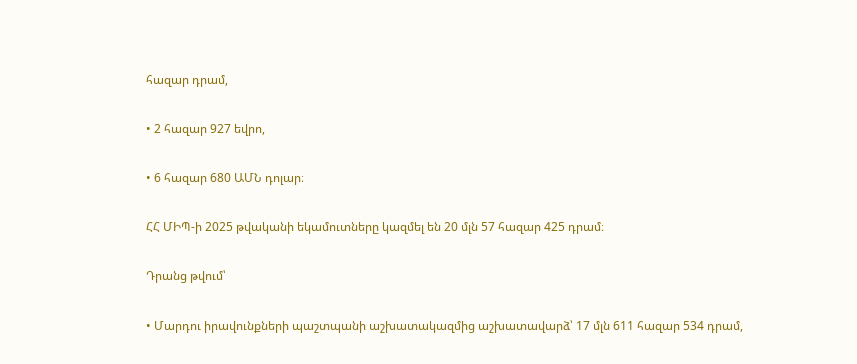հազար դրամ,

• 2 հազար 927 եվրո,

• 6 հազար 680 ԱՄՆ դոլար։

ՀՀ ՄԻՊ-ի 2025 թվականի եկամուտները կազմել են 20 մլն 57 հազար 425 դրամ։

Դրանց թվում՝

• Մարդու իրավունքների պաշտպանի աշխատակազմից աշխատավարձ՝ 17 մլն 611 հազար 534 դրամ,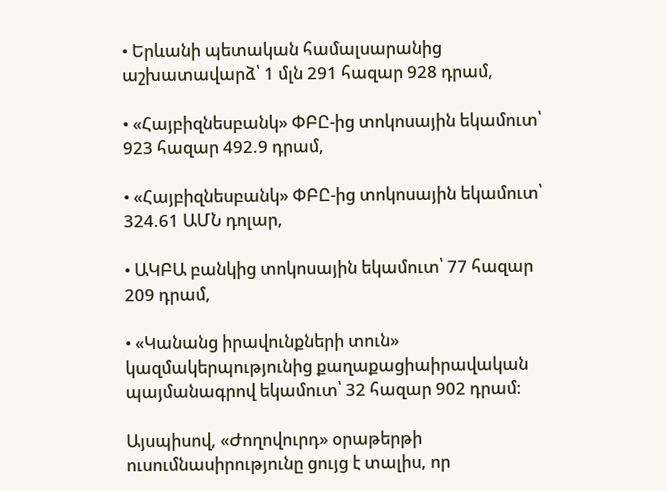• Երևանի պետական համալսարանից աշխատավարձ՝ 1 մլն 291 հազար 928 դրամ,

• «Հայբիզնեսբանկ» ՓԲԸ-ից տոկոսային եկամուտ՝ 923 հազար 492.9 դրամ,

• «Հայբիզնեսբանկ» ՓԲԸ-ից տոկոսային եկամուտ՝ 324.61 ԱՄՆ դոլար,

• ԱԿԲԱ բանկից տոկոսային եկամուտ՝ 77 հազար 209 դրամ,

• «Կանանց իրավունքների տուն» կազմակերպությունից քաղաքացիաիրավական պայմանագրով եկամուտ՝ 32 հազար 902 դրամ։

Այսպիսով, «Ժողովուրդ» օրաթերթի ուսումնասիրությունը ցույց է տալիս, որ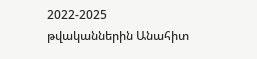2022-2025 թվականներին Անահիտ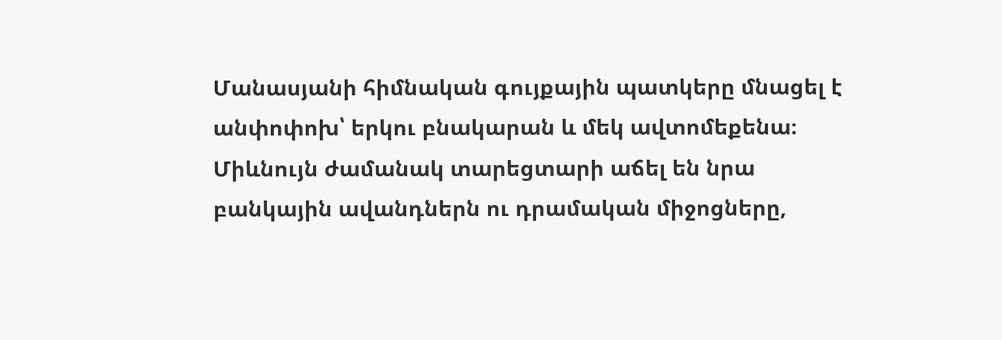Մանասյանի հիմնական գույքային պատկերը մնացել է անփոփոխ՝ երկու բնակարան և մեկ ավտոմեքենա։ Միևնույն ժամանակ տարեցտարի աճել են նրա բանկային ավանդներն ու դրամական միջոցները,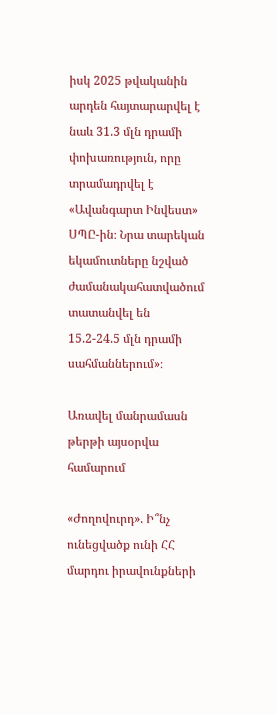իսկ 2025 թվականին արդեն հայտարարվել է նաև 31.3 մլն դրամի փոխառություն, որը տրամադրվել է «Ավանգարտ Ինվեստ» ՍՊԸ-ին։ Նրա տարեկան եկամուտները նշված ժամանակահատվածում տատանվել են 15.2-24.5 մլն դրամի սահմաններում»։

Առավել մանրամասն թերթի այսօրվա համարում

«Ժողովուրդ». Ի՞նչ ունեցվածք ունի ՀՀ մարդու իրավունքների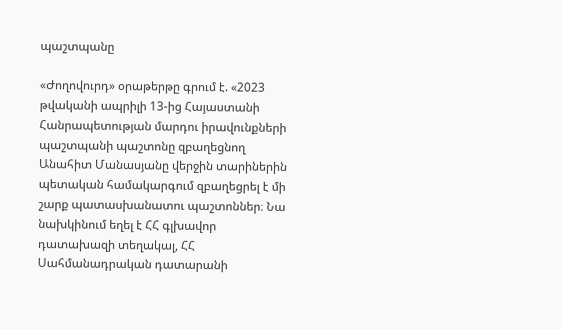պաշտպանը

«Ժողովուրդ» օրաթերթը գրում է. «2023 թվականի ապրիլի 13-ից Հայաստանի Հանրապետության մարդու իրավունքների պաշտպանի պաշտոնը զբաղեցնող Անահիտ Մանասյանը վերջին տարիներին պետական համակարգում զբաղեցրել է մի շարք պատասխանատու պաշտոններ։ Նա նախկինում եղել է ՀՀ գլխավոր դատախազի տեղակալ, ՀՀ Սահմանադրական դատարանի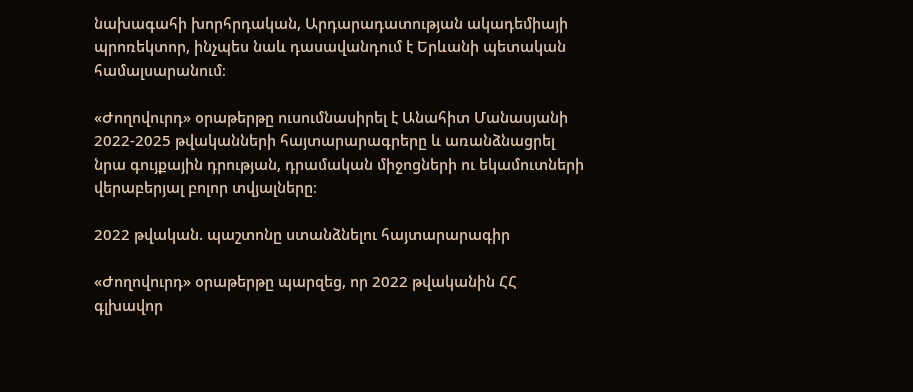նախագահի խորհրդական, Արդարադատության ակադեմիայի պրոռեկտոր, ինչպես նաև դասավանդում է Երևանի պետական համալսարանում։

«Ժողովուրդ» օրաթերթը ուսումնասիրել է Անահիտ Մանասյանի 2022-2025 թվականների հայտարարագրերը և առանձնացրել նրա գույքային դրության, դրամական միջոցների ու եկամուտների վերաբերյալ բոլոր տվյալները։

2022 թվական. պաշտոնը ստանձնելու հայտարարագիր

«Ժողովուրդ» օրաթերթը պարզեց, որ 2022 թվականին ՀՀ գլխավոր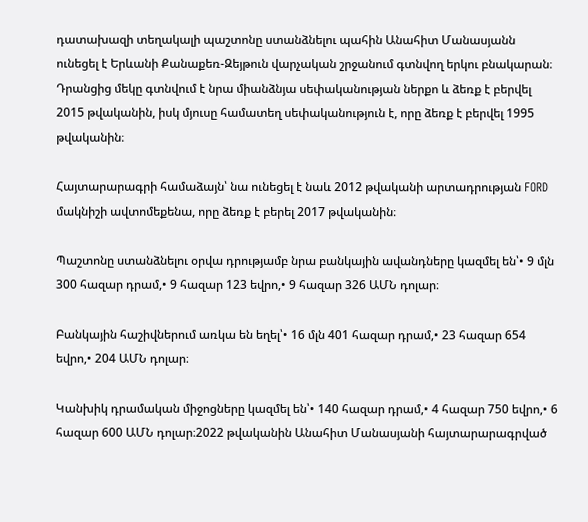դատախազի տեղակալի պաշտոնը ստանձնելու պահին Անահիտ Մանասյանն ունեցել է Երևանի Քանաքեռ-Զեյթուն վարչական շրջանում գտնվող երկու բնակարան։ Դրանցից մեկը գտնվում է նրա միանձնյա սեփականության ներքո և ձեռք է բերվել 2015 թվականին, իսկ մյուսը համատեղ սեփականություն է, որը ձեռք է բերվել 1995 թվականին։

Հայտարարագրի համաձայն՝ նա ունեցել է նաև 2012 թվականի արտադրության FORD մակնիշի ավտոմեքենա, որը ձեռք է բերել 2017 թվականին։

Պաշտոնը ստանձնելու օրվա դրությամբ նրա բանկային ավանդները կազմել են՝• 9 մլն 300 հազար դրամ,• 9 հազար 123 եվրո,• 9 հազար 326 ԱՄՆ դոլար։

Բանկային հաշիվներում առկա են եղել՝• 16 մլն 401 հազար դրամ,• 23 հազար 654 եվրո,• 204 ԱՄՆ դոլար։

Կանխիկ դրամական միջոցները կազմել են՝• 140 հազար դրամ,• 4 հազար 750 եվրո,• 6 հազար 600 ԱՄՆ դոլար։2022 թվականին Անահիտ Մանասյանի հայտարարագրված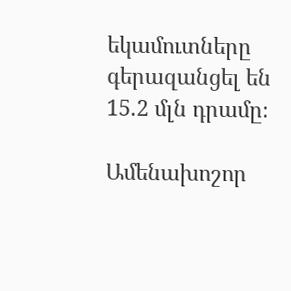եկամուտները գերազանցել են 15.2 մլն դրամը։

Ամենախոշոր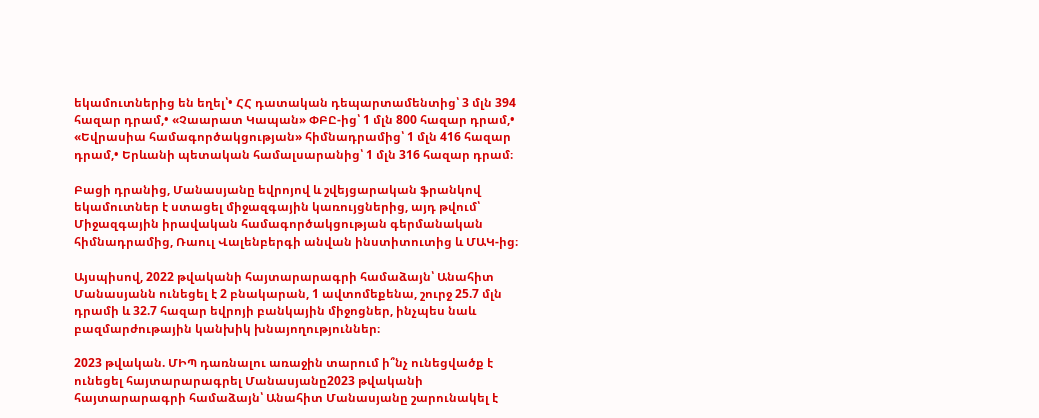եկամուտներից են եղել՝• ՀՀ դատական դեպարտամենտից՝ 3 մլն 394 հազար դրամ,• «Չաարատ Կապան» ՓԲԸ-ից՝ 1 մլն 800 հազար դրամ,• «Եվրասիա համագործակցության» հիմնադրամից՝ 1 մլն 416 հազար դրամ,• Երևանի պետական համալսարանից՝ 1 մլն 316 հազար դրամ։

Բացի դրանից, Մանասյանը եվրոյով և շվեյցարական ֆրանկով եկամուտներ է ստացել միջազգային կառույցներից, այդ թվում՝ Միջազգային իրավական համագործակցության գերմանական հիմնադրամից, Ռաուլ Վալենբերգի անվան ինստիտուտից և ՄԱԿ-ից։

Այսպիսով, 2022 թվականի հայտարարագրի համաձայն՝ Անահիտ Մանասյանն ունեցել է 2 բնակարան, 1 ավտոմեքենա, շուրջ 25.7 մլն դրամի և 32.7 հազար եվրոյի բանկային միջոցներ, ինչպես նաև բազմարժութային կանխիկ խնայողություններ։

2023 թվական. ՄԻՊ դառնալու առաջին տարում ի՞նչ ունեցվածք է ունեցել հայտարարագրել Մանասյանը2023 թվականի հայտարարագրի համաձայն՝ Անահիտ Մանասյանը շարունակել է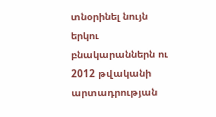տնօրինել նույն երկու բնակարաններն ու 2012 թվականի արտադրության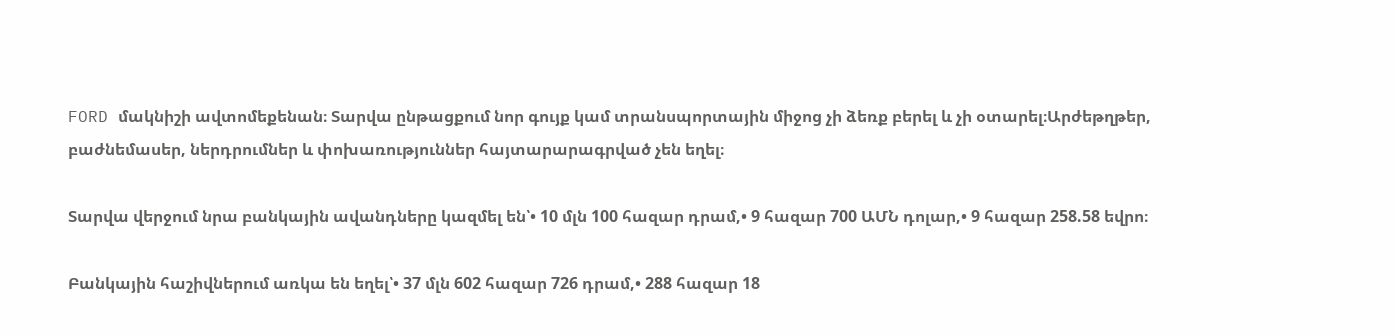FORD մակնիշի ավտոմեքենան։ Տարվա ընթացքում նոր գույք կամ տրանսպորտային միջոց չի ձեռք բերել և չի օտարել։Արժեթղթեր, բաժնեմասեր, ներդրումներ և փոխառություններ հայտարարագրված չեն եղել։

Տարվա վերջում նրա բանկային ավանդները կազմել են՝• 10 մլն 100 հազար դրամ,• 9 հազար 700 ԱՄՆ դոլար,• 9 հազար 258.58 եվրո։

Բանկային հաշիվներում առկա են եղել՝• 37 մլն 602 հազար 726 դրամ,• 288 հազար 18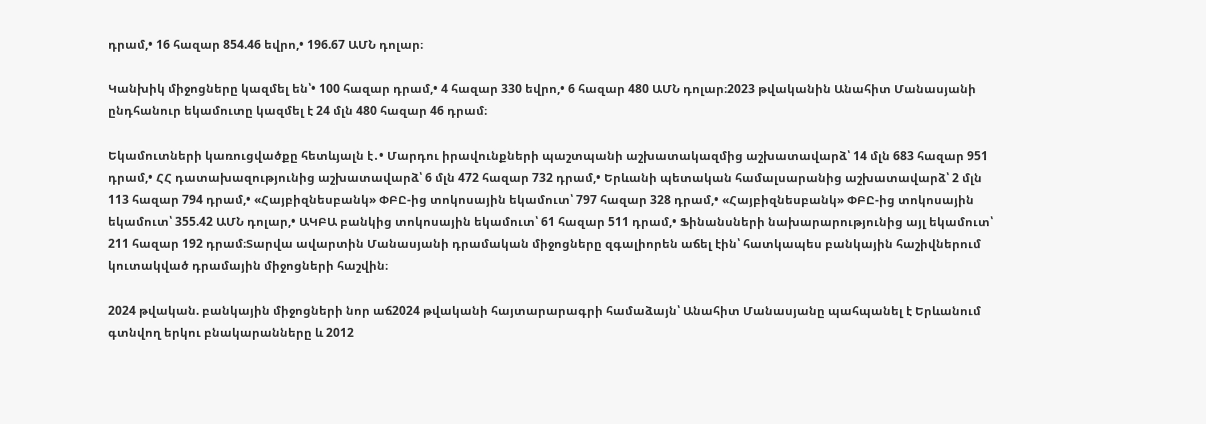դրամ,• 16 հազար 854.46 եվրո,• 196.67 ԱՄՆ դոլար։

Կանխիկ միջոցները կազմել են՝• 100 հազար դրամ,• 4 հազար 330 եվրո,• 6 հազար 480 ԱՄՆ դոլար։2023 թվականին Անահիտ Մանասյանի ընդհանուր եկամուտը կազմել է 24 մլն 480 հազար 46 դրամ։

Եկամուտների կառուցվածքը հետևյալն է․• Մարդու իրավունքների պաշտպանի աշխատակազմից աշխատավարձ՝ 14 մլն 683 հազար 951 դրամ,• ՀՀ դատախազությունից աշխատավարձ՝ 6 մլն 472 հազար 732 դրամ,• Երևանի պետական համալսարանից աշխատավարձ՝ 2 մլն 113 հազար 794 դրամ,• «Հայբիզնեսբանկ» ՓԲԸ-ից տոկոսային եկամուտ՝ 797 հազար 328 դրամ,• «Հայբիզնեսբանկ» ՓԲԸ-ից տոկոսային եկամուտ՝ 355.42 ԱՄՆ դոլար,• ԱԿԲԱ բանկից տոկոսային եկամուտ՝ 61 հազար 511 դրամ,• Ֆինանսների նախարարությունից այլ եկամուտ՝ 211 հազար 192 դրամ։Տարվա ավարտին Մանասյանի դրամական միջոցները զգալիորեն աճել էին՝ հատկապես բանկային հաշիվներում կուտակված դրամային միջոցների հաշվին։

2024 թվական. բանկային միջոցների նոր աճ2024 թվականի հայտարարագրի համաձայն՝ Անահիտ Մանասյանը պահպանել է Երևանում գտնվող երկու բնակարանները և 2012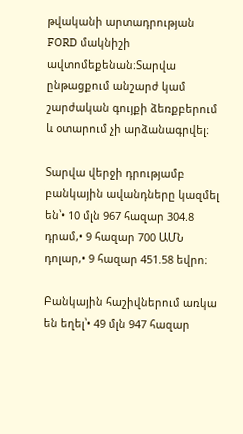թվականի արտադրության FORD մակնիշի ավտոմեքենան։Տարվա ընթացքում անշարժ կամ շարժական գույքի ձեռքբերում և օտարում չի արձանագրվել։

Տարվա վերջի դրությամբ բանկային ավանդները կազմել են՝• 10 մլն 967 հազար 304.8 դրամ,• 9 հազար 700 ԱՄՆ դոլար,• 9 հազար 451.58 եվրո։

Բանկային հաշիվներում առկա են եղել՝• 49 մլն 947 հազար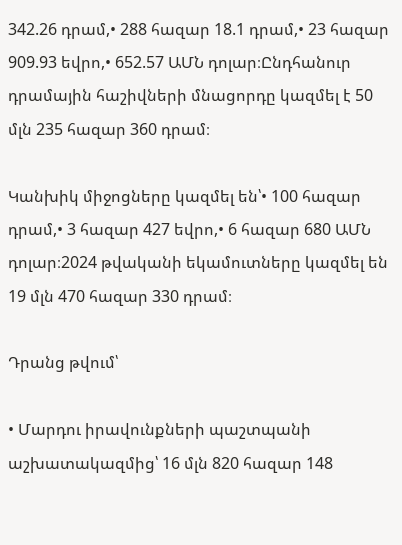342.26 դրամ,• 288 հազար 18.1 դրամ,• 23 հազար 909.93 եվրո,• 652.57 ԱՄՆ դոլար։Ընդհանուր դրամային հաշիվների մնացորդը կազմել է 50 մլն 235 հազար 360 դրամ։

Կանխիկ միջոցները կազմել են՝• 100 հազար դրամ,• 3 հազար 427 եվրո,• 6 հազար 680 ԱՄՆ դոլար։2024 թվականի եկամուտները կազմել են 19 մլն 470 հազար 330 դրամ։

Դրանց թվում՝

• Մարդու իրավունքների պաշտպանի աշխատակազմից՝ 16 մլն 820 հազար 148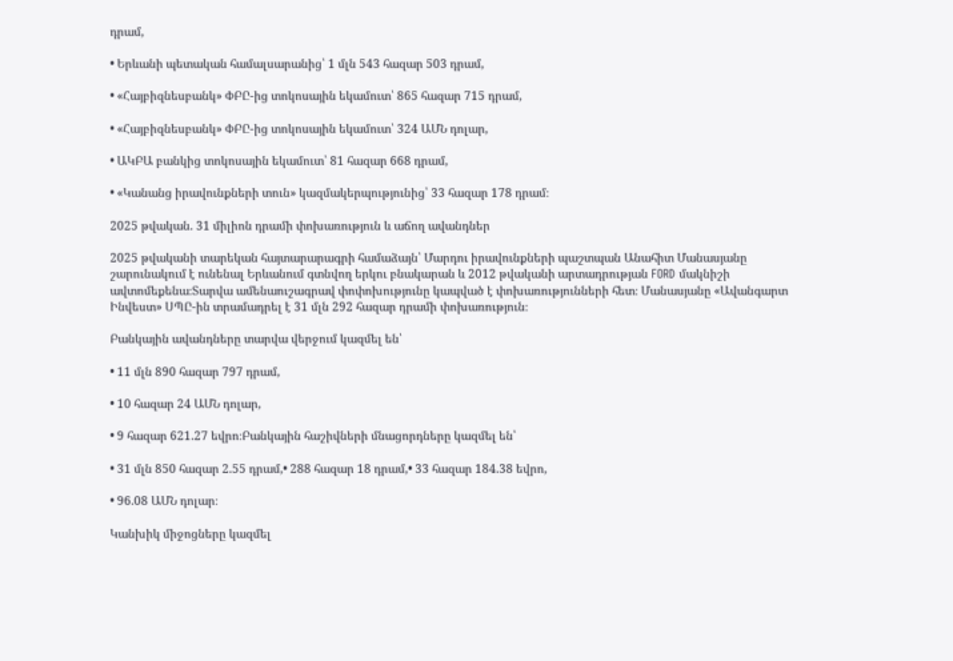դրամ,

• Երևանի պետական համալսարանից՝ 1 մլն 543 հազար 503 դրամ,

• «Հայբիզնեսբանկ» ՓԲԸ-ից տոկոսային եկամուտ՝ 865 հազար 715 դրամ,

• «Հայբիզնեսբանկ» ՓԲԸ-ից տոկոսային եկամուտ՝ 324 ԱՄՆ դոլար,

• ԱԿԲԱ բանկից տոկոսային եկամուտ՝ 81 հազար 668 դրամ,

• «Կանանց իրավունքների տուն» կազմակերպությունից՝ 33 հազար 178 դրամ։

2025 թվական. 31 միլիոն դրամի փոխառություն և աճող ավանդներ

2025 թվականի տարեկան հայտարարագրի համաձայն՝ Մարդու իրավունքների պաշտպան Անահիտ Մանասյանը շարունակում է ունենալ Երևանում գտնվող երկու բնակարան և 2012 թվականի արտադրության FORD մակնիշի ավտոմեքենա։Տարվա ամենաուշագրավ փոփոխությունը կապված է փոխառությունների հետ։ Մանասյանը «Ավանգարտ Ինվեստ» ՍՊԸ-ին տրամադրել է 31 մլն 292 հազար դրամի փոխառություն։

Բանկային ավանդները տարվա վերջում կազմել են՝

• 11 մլն 890 հազար 797 դրամ,

• 10 հազար 24 ԱՄՆ դոլար,

• 9 հազար 621.27 եվրո։Բանկային հաշիվների մնացորդները կազմել են՝

• 31 մլն 850 հազար 2.55 դրամ,• 288 հազար 18 դրամ,• 33 հազար 184.38 եվրո,

• 96.08 ԱՄՆ դոլար։

Կանխիկ միջոցները կազմել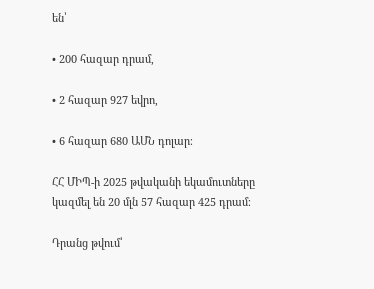են՝

• 200 հազար դրամ,

• 2 հազար 927 եվրո,

• 6 հազար 680 ԱՄՆ դոլար։

ՀՀ ՄԻՊ-ի 2025 թվականի եկամուտները կազմել են 20 մլն 57 հազար 425 դրամ։

Դրանց թվում՝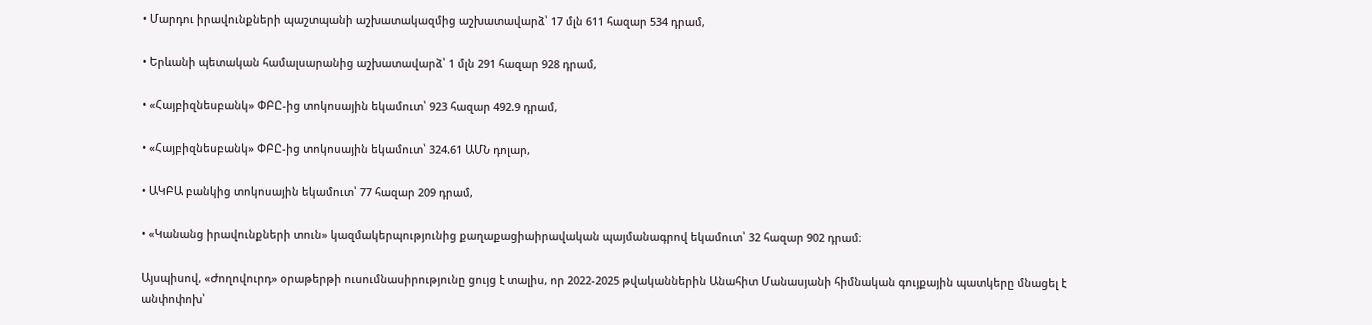• Մարդու իրավունքների պաշտպանի աշխատակազմից աշխատավարձ՝ 17 մլն 611 հազար 534 դրամ,

• Երևանի պետական համալսարանից աշխատավարձ՝ 1 մլն 291 հազար 928 դրամ,

• «Հայբիզնեսբանկ» ՓԲԸ-ից տոկոսային եկամուտ՝ 923 հազար 492.9 դրամ,

• «Հայբիզնեսբանկ» ՓԲԸ-ից տոկոսային եկամուտ՝ 324.61 ԱՄՆ դոլար,

• ԱԿԲԱ բանկից տոկոսային եկամուտ՝ 77 հազար 209 դրամ,

• «Կանանց իրավունքների տուն» կազմակերպությունից քաղաքացիաիրավական պայմանագրով եկամուտ՝ 32 հազար 902 դրամ։

Այսպիսով, «Ժողովուրդ» օրաթերթի ուսումնասիրությունը ցույց է տալիս, որ 2022-2025 թվականներին Անահիտ Մանասյանի հիմնական գույքային պատկերը մնացել է անփոփոխ՝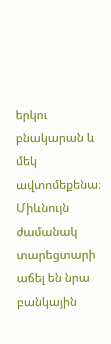երկու բնակարան և մեկ ավտոմեքենա։ Միևնույն ժամանակ տարեցտարի աճել են նրա բանկային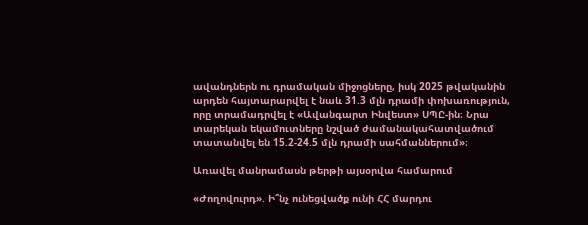ավանդներն ու դրամական միջոցները, իսկ 2025 թվականին արդեն հայտարարվել է նաև 31.3 մլն դրամի փոխառություն, որը տրամադրվել է «Ավանգարտ Ինվեստ» ՍՊԸ-ին։ Նրա տարեկան եկամուտները նշված ժամանակահատվածում տատանվել են 15.2-24.5 մլն դրամի սահմաններում»։

Առավել մանրամասն թերթի այսօրվա համարում

«Ժողովուրդ». Ի՞նչ ունեցվածք ունի ՀՀ մարդու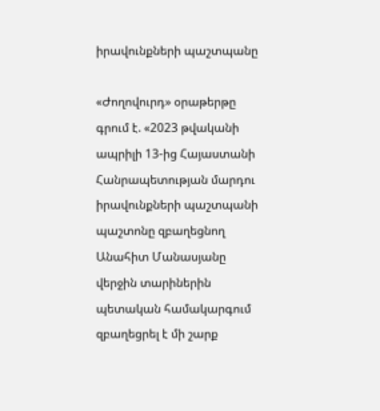իրավունքների պաշտպանը

«Ժողովուրդ» օրաթերթը գրում է. «2023 թվականի ապրիլի 13-ից Հայաստանի Հանրապետության մարդու իրավունքների պաշտպանի պաշտոնը զբաղեցնող Անահիտ Մանասյանը վերջին տարիներին պետական համակարգում զբաղեցրել է մի շարք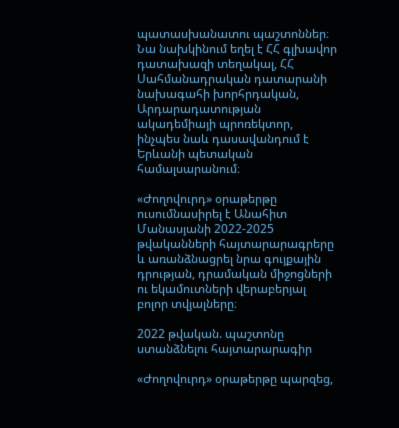պատասխանատու պաշտոններ։ Նա նախկինում եղել է ՀՀ գլխավոր դատախազի տեղակալ, ՀՀ Սահմանադրական դատարանի նախագահի խորհրդական, Արդարադատության ակադեմիայի պրոռեկտոր, ինչպես նաև դասավանդում է Երևանի պետական համալսարանում։

«Ժողովուրդ» օրաթերթը ուսումնասիրել է Անահիտ Մանասյանի 2022-2025 թվականների հայտարարագրերը և առանձնացրել նրա գույքային դրության, դրամական միջոցների ու եկամուտների վերաբերյալ բոլոր տվյալները։

2022 թվական. պաշտոնը ստանձնելու հայտարարագիր

«Ժողովուրդ» օրաթերթը պարզեց,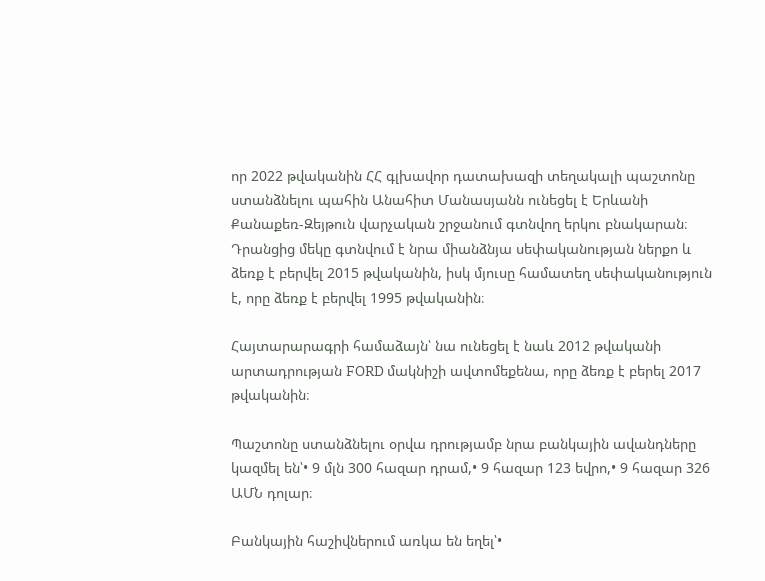որ 2022 թվականին ՀՀ գլխավոր դատախազի տեղակալի պաշտոնը ստանձնելու պահին Անահիտ Մանասյանն ունեցել է Երևանի Քանաքեռ-Զեյթուն վարչական շրջանում գտնվող երկու բնակարան։ Դրանցից մեկը գտնվում է նրա միանձնյա սեփականության ներքո և ձեռք է բերվել 2015 թվականին, իսկ մյուսը համատեղ սեփականություն է, որը ձեռք է բերվել 1995 թվականին։

Հայտարարագրի համաձայն՝ նա ունեցել է նաև 2012 թվականի արտադրության FORD մակնիշի ավտոմեքենա, որը ձեռք է բերել 2017 թվականին։

Պաշտոնը ստանձնելու օրվա դրությամբ նրա բանկային ավանդները կազմել են՝• 9 մլն 300 հազար դրամ,• 9 հազար 123 եվրո,• 9 հազար 326 ԱՄՆ դոլար։

Բանկային հաշիվներում առկա են եղել՝•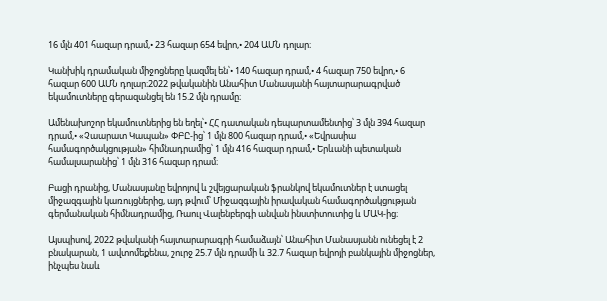16 մլն 401 հազար դրամ,• 23 հազար 654 եվրո,• 204 ԱՄՆ դոլար։

Կանխիկ դրամական միջոցները կազմել են՝• 140 հազար դրամ,• 4 հազար 750 եվրո,• 6 հազար 600 ԱՄՆ դոլար։2022 թվականին Անահիտ Մանասյանի հայտարարագրված եկամուտները գերազանցել են 15.2 մլն դրամը։

Ամենախոշոր եկամուտներից են եղել՝• ՀՀ դատական դեպարտամենտից՝ 3 մլն 394 հազար դրամ,• «Չաարատ Կապան» ՓԲԸ-ից՝ 1 մլն 800 հազար դրամ,• «Եվրասիա համագործակցության» հիմնադրամից՝ 1 մլն 416 հազար դրամ,• Երևանի պետական համալսարանից՝ 1 մլն 316 հազար դրամ։

Բացի դրանից, Մանասյանը եվրոյով և շվեյցարական ֆրանկով եկամուտներ է ստացել միջազգային կառույցներից, այդ թվում՝ Միջազգային իրավական համագործակցության գերմանական հիմնադրամից, Ռաուլ Վալենբերգի անվան ինստիտուտից և ՄԱԿ-ից։

Այսպիսով, 2022 թվականի հայտարարագրի համաձայն՝ Անահիտ Մանասյանն ունեցել է 2 բնակարան, 1 ավտոմեքենա, շուրջ 25.7 մլն դրամի և 32.7 հազար եվրոյի բանկային միջոցներ, ինչպես նաև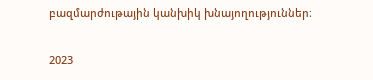բազմարժութային կանխիկ խնայողություններ։

2023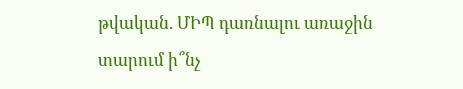թվական. ՄԻՊ դառնալու առաջին տարում ի՞նչ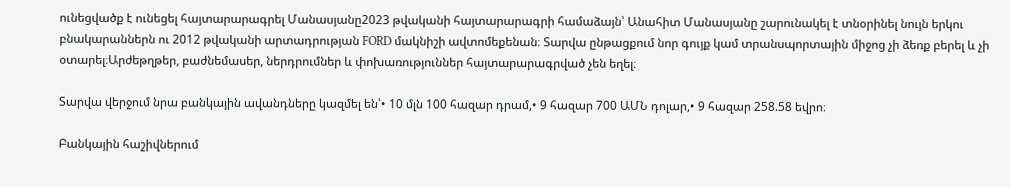ունեցվածք է ունեցել հայտարարագրել Մանասյանը2023 թվականի հայտարարագրի համաձայն՝ Անահիտ Մանասյանը շարունակել է տնօրինել նույն երկու բնակարաններն ու 2012 թվականի արտադրության FORD մակնիշի ավտոմեքենան։ Տարվա ընթացքում նոր գույք կամ տրանսպորտային միջոց չի ձեռք բերել և չի օտարել։Արժեթղթեր, բաժնեմասեր, ներդրումներ և փոխառություններ հայտարարագրված չեն եղել։

Տարվա վերջում նրա բանկային ավանդները կազմել են՝• 10 մլն 100 հազար դրամ,• 9 հազար 700 ԱՄՆ դոլար,• 9 հազար 258.58 եվրո։

Բանկային հաշիվներում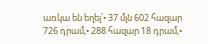առկա են եղել՝• 37 մլն 602 հազար 726 դրամ,• 288 հազար 18 դրամ,•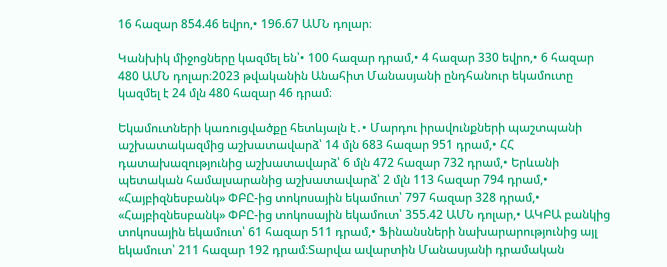16 հազար 854.46 եվրո,• 196.67 ԱՄՆ դոլար։

Կանխիկ միջոցները կազմել են՝• 100 հազար դրամ,• 4 հազար 330 եվրո,• 6 հազար 480 ԱՄՆ դոլար։2023 թվականին Անահիտ Մանասյանի ընդհանուր եկամուտը կազմել է 24 մլն 480 հազար 46 դրամ։

Եկամուտների կառուցվածքը հետևյալն է․• Մարդու իրավունքների պաշտպանի աշխատակազմից աշխատավարձ՝ 14 մլն 683 հազար 951 դրամ,• ՀՀ դատախազությունից աշխատավարձ՝ 6 մլն 472 հազար 732 դրամ,• Երևանի պետական համալսարանից աշխատավարձ՝ 2 մլն 113 հազար 794 դրամ,• «Հայբիզնեսբանկ» ՓԲԸ-ից տոկոսային եկամուտ՝ 797 հազար 328 դրամ,• «Հայբիզնեսբանկ» ՓԲԸ-ից տոկոսային եկամուտ՝ 355.42 ԱՄՆ դոլար,• ԱԿԲԱ բանկից տոկոսային եկամուտ՝ 61 հազար 511 դրամ,• Ֆինանսների նախարարությունից այլ եկամուտ՝ 211 հազար 192 դրամ։Տարվա ավարտին Մանասյանի դրամական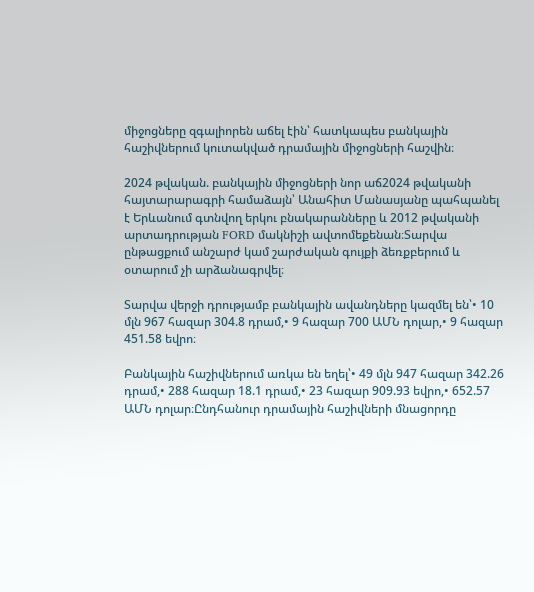միջոցները զգալիորեն աճել էին՝ հատկապես բանկային հաշիվներում կուտակված դրամային միջոցների հաշվին։

2024 թվական. բանկային միջոցների նոր աճ2024 թվականի հայտարարագրի համաձայն՝ Անահիտ Մանասյանը պահպանել է Երևանում գտնվող երկու բնակարանները և 2012 թվականի արտադրության FORD մակնիշի ավտոմեքենան։Տարվա ընթացքում անշարժ կամ շարժական գույքի ձեռքբերում և օտարում չի արձանագրվել։

Տարվա վերջի դրությամբ բանկային ավանդները կազմել են՝• 10 մլն 967 հազար 304.8 դրամ,• 9 հազար 700 ԱՄՆ դոլար,• 9 հազար 451.58 եվրո։

Բանկային հաշիվներում առկա են եղել՝• 49 մլն 947 հազար 342.26 դրամ,• 288 հազար 18.1 դրամ,• 23 հազար 909.93 եվրո,• 652.57 ԱՄՆ դոլար։Ընդհանուր դրամային հաշիվների մնացորդը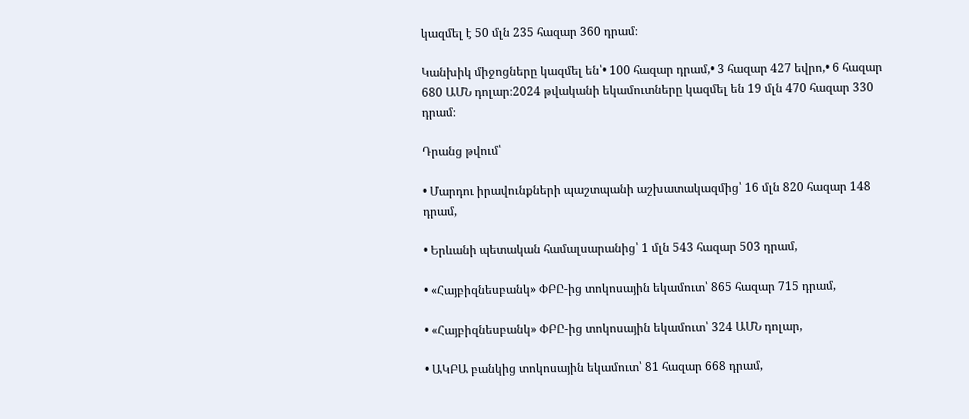կազմել է 50 մլն 235 հազար 360 դրամ։

Կանխիկ միջոցները կազմել են՝• 100 հազար դրամ,• 3 հազար 427 եվրո,• 6 հազար 680 ԱՄՆ դոլար։2024 թվականի եկամուտները կազմել են 19 մլն 470 հազար 330 դրամ։

Դրանց թվում՝

• Մարդու իրավունքների պաշտպանի աշխատակազմից՝ 16 մլն 820 հազար 148 դրամ,

• Երևանի պետական համալսարանից՝ 1 մլն 543 հազար 503 դրամ,

• «Հայբիզնեսբանկ» ՓԲԸ-ից տոկոսային եկամուտ՝ 865 հազար 715 դրամ,

• «Հայբիզնեսբանկ» ՓԲԸ-ից տոկոսային եկամուտ՝ 324 ԱՄՆ դոլար,

• ԱԿԲԱ բանկից տոկոսային եկամուտ՝ 81 հազար 668 դրամ,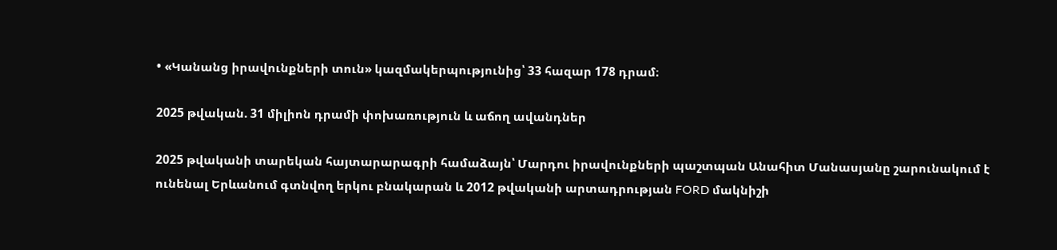• «Կանանց իրավունքների տուն» կազմակերպությունից՝ 33 հազար 178 դրամ։

2025 թվական. 31 միլիոն դրամի փոխառություն և աճող ավանդներ

2025 թվականի տարեկան հայտարարագրի համաձայն՝ Մարդու իրավունքների պաշտպան Անահիտ Մանասյանը շարունակում է ունենալ Երևանում գտնվող երկու բնակարան և 2012 թվականի արտադրության FORD մակնիշի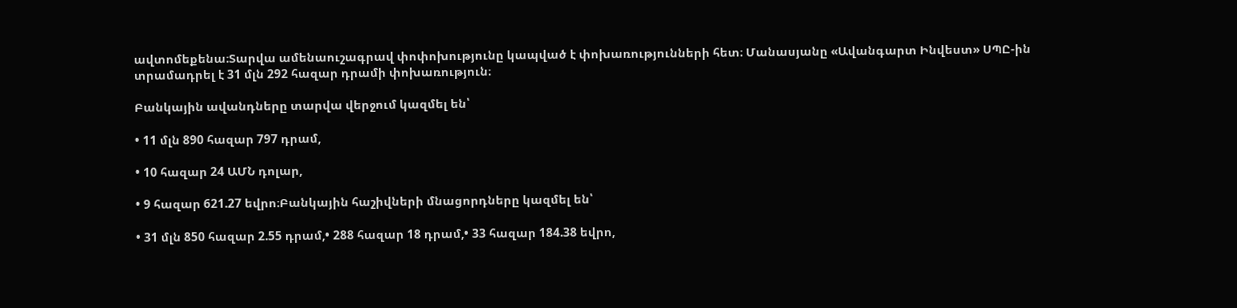ավտոմեքենա։Տարվա ամենաուշագրավ փոփոխությունը կապված է փոխառությունների հետ։ Մանասյանը «Ավանգարտ Ինվեստ» ՍՊԸ-ին տրամադրել է 31 մլն 292 հազար դրամի փոխառություն։

Բանկային ավանդները տարվա վերջում կազմել են՝

• 11 մլն 890 հազար 797 դրամ,

• 10 հազար 24 ԱՄՆ դոլար,

• 9 հազար 621.27 եվրո։Բանկային հաշիվների մնացորդները կազմել են՝

• 31 մլն 850 հազար 2.55 դրամ,• 288 հազար 18 դրամ,• 33 հազար 184.38 եվրո,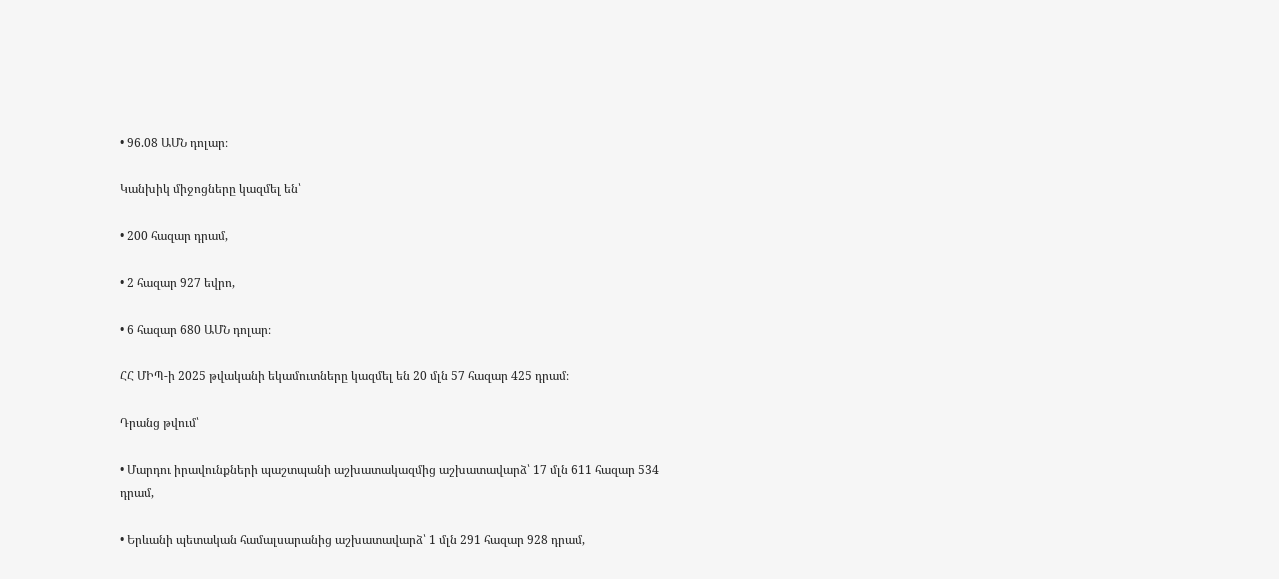• 96.08 ԱՄՆ դոլար։

Կանխիկ միջոցները կազմել են՝

• 200 հազար դրամ,

• 2 հազար 927 եվրո,

• 6 հազար 680 ԱՄՆ դոլար։

ՀՀ ՄԻՊ-ի 2025 թվականի եկամուտները կազմել են 20 մլն 57 հազար 425 դրամ։

Դրանց թվում՝

• Մարդու իրավունքների պաշտպանի աշխատակազմից աշխատավարձ՝ 17 մլն 611 հազար 534 դրամ,

• Երևանի պետական համալսարանից աշխատավարձ՝ 1 մլն 291 հազար 928 դրամ,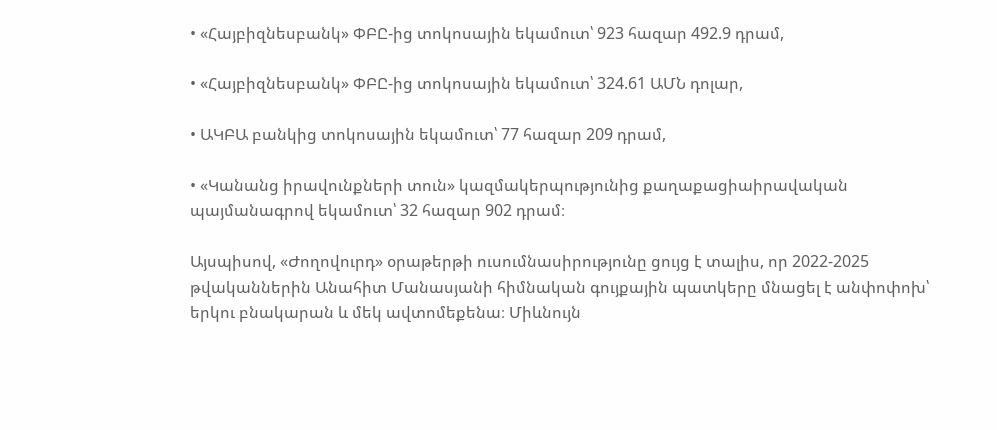• «Հայբիզնեսբանկ» ՓԲԸ-ից տոկոսային եկամուտ՝ 923 հազար 492.9 դրամ,

• «Հայբիզնեսբանկ» ՓԲԸ-ից տոկոսային եկամուտ՝ 324.61 ԱՄՆ դոլար,

• ԱԿԲԱ բանկից տոկոսային եկամուտ՝ 77 հազար 209 դրամ,

• «Կանանց իրավունքների տուն» կազմակերպությունից քաղաքացիաիրավական պայմանագրով եկամուտ՝ 32 հազար 902 դրամ։

Այսպիսով, «Ժողովուրդ» օրաթերթի ուսումնասիրությունը ցույց է տալիս, որ 2022-2025 թվականներին Անահիտ Մանասյանի հիմնական գույքային պատկերը մնացել է անփոփոխ՝ երկու բնակարան և մեկ ավտոմեքենա։ Միևնույն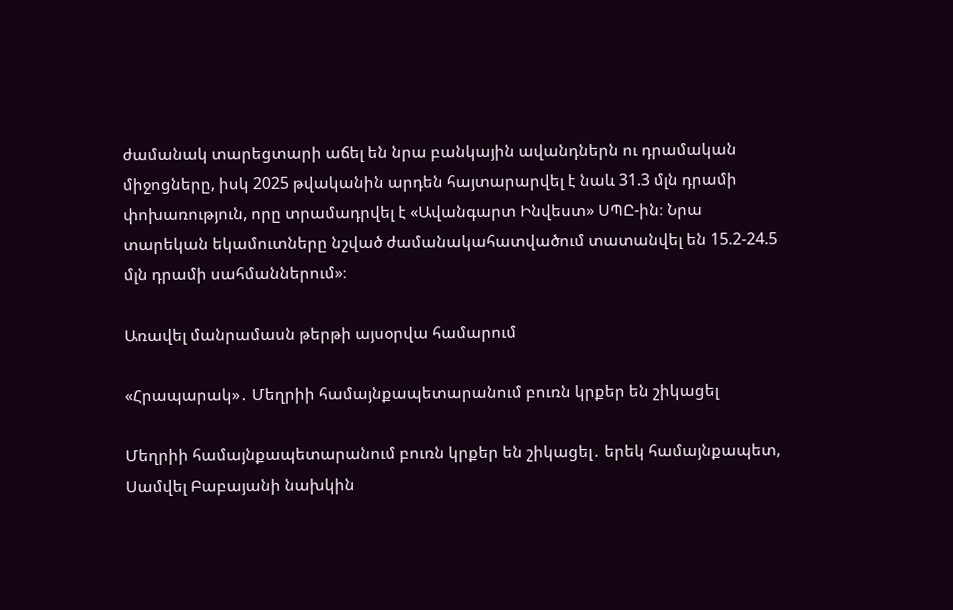ժամանակ տարեցտարի աճել են նրա բանկային ավանդներն ու դրամական միջոցները, իսկ 2025 թվականին արդեն հայտարարվել է նաև 31.3 մլն դրամի փոխառություն, որը տրամադրվել է «Ավանգարտ Ինվեստ» ՍՊԸ-ին։ Նրա տարեկան եկամուտները նշված ժամանակահատվածում տատանվել են 15.2-24.5 մլն դրամի սահմաններում»։

Առավել մանրամասն թերթի այսօրվա համարում

«Հրապարակ»․ Մեղրիի համայնքապետարանում բուռն կրքեր են շիկացել

Մեղրիի համայնքապետարանում բուռն կրքեր են շիկացել․ երեկ համայնքապետ, Սամվել Բաբայանի նախկին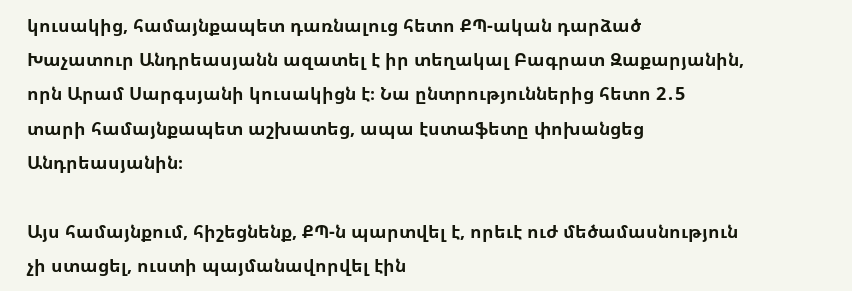կուսակից, համայնքապետ դառնալուց հետո ՔՊ-ական դարձած Խաչատուր Անդրեասյանն ազատել է իր տեղակալ Բագրատ Զաքարյանին, որն Արամ Սարգսյանի կուսակիցն է։ Նա ընտրություններից հետո 2․5 տարի համայնքապետ աշխատեց, ապա էստաֆետը փոխանցեց Անդրեասյանին։

Այս համայնքում, հիշեցնենք, ՔՊ-ն պարտվել է, որեւէ ուժ մեծամասնություն չի ստացել, ուստի պայմանավորվել էին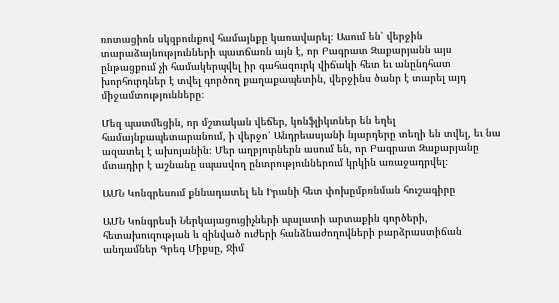ռոտացիոն սկզբունքով համայնքը կառավարել։ Ասում են՝ վերջին տարաձայնությունների պատճառն այն է, որ Բագրատ Զաքարյանն այս ընթացքում չի համակերպվել իր գահազուրկ վիճակի հետ եւ անընդհատ խորհուրդներ է տվել գործող քաղաքապետին, վերջինս ծանր է տարել այդ միջամտությունները։

Մեզ պատմեցին, որ մշտական վեճեր, կոնֆլիկտներ են եղել համայնքապետարանում, ի վերջո՝ Անդրեասյանի նյարդերը տեղի են տվել, եւ նա ազատել է ախոյանին։ Մեր աղբյուրներն ասում են, որ Բագրատ Զաքարյանը մտադիր է աշնանը սպասվող ընտրություններում կրկին առաջադրվել։

ԱՄՆ Կոնգրեսում քննադատել են Իրանի հետ փոխըմբռնման հուշագիրը

ԱՄՆ Կոնգրեսի Ներկայացուցիչների պալատի արտաքին գործերի, հետախուզության և զինված ուժերի հանձնաժողովների բարձրաստիճան անդամներ Գրեգ Միքսը, Ջիմ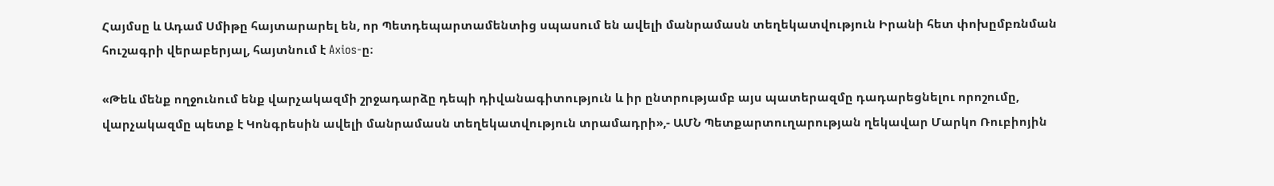Հայմսը և Ադամ Սմիթը հայտարարել են, որ Պետդեպարտամենտից սպասում են ավելի մանրամասն տեղեկատվություն Իրանի հետ փոխըմբռնման հուշագրի վերաբերյալ, հայտնում է Axios-ը։

«Թեև մենք ողջունում ենք վարչակազմի շրջադարձը դեպի դիվանագիտություն և իր ընտրությամբ այս պատերազմը դադարեցնելու որոշումը, վարչակազմը պետք է Կոնգրեսին ավելի մանրամասն տեղեկատվություն տրամադրի»,- ԱՄՆ Պետքարտուղարության ղեկավար Մարկո Ռուբիոյին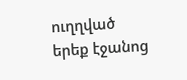ուղղված երեք էջանոց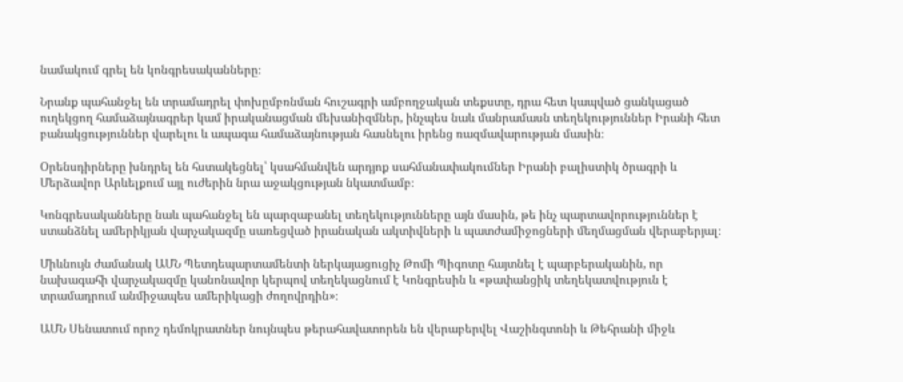նամակում գրել են կոնգրեսականները։

Նրանք պահանջել են տրամադրել փոխըմբռնման հուշագրի ամբողջական տեքստը, դրա հետ կապված ցանկացած ուղեկցող համաձայնագրեր կամ իրականացման մեխանիզմներ, ինչպես նաև մանրամասն տեղեկություններ Իրանի հետ բանակցություններ վարելու և ապագա համաձայնության հասնելու իրենց ռազմավարության մասին։

Օրենսդիրները խնդրել են հստակեցնել՝ կսահմանվեն արդյոք սահմանափակումներ Իրանի բալիստիկ ծրագրի և Մերձավոր Արևելքում այլ ուժերին նրա աջակցության նկատմամբ։

Կոնգրեսականները նաև պահանջել են պարզաբանել տեղեկությունները այն մասին, թե ինչ պարտավորություններ է ստանձնել ամերիկյան վարչակազմը սառեցված իրանական ակտիվների և պատժամիջոցների մեղմացման վերաբերյալ։

Միևնույն ժամանակ ԱՄՆ Պետդեպարտամենտի ներկայացուցիչ Թոմի Պիգոտը հայտնել է պարբերականին, որ նախագահի վարչակազմը կանոնավոր կերպով տեղեկացնում է Կոնգրեսին և «թափանցիկ տեղեկատվություն է տրամադրում անմիջապես ամերիկացի ժողովրդին»։

ԱՄՆ Սենատում որոշ դեմոկրատներ նույնպես թերահավատորեն են վերաբերվել Վաշինգտոնի և Թեհրանի միջև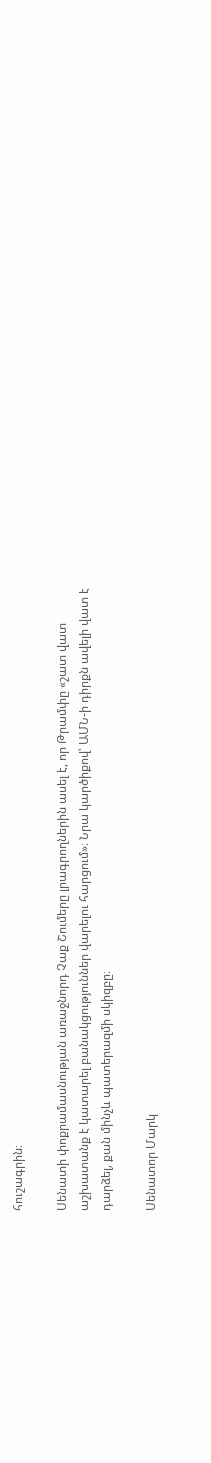հուշագրին։

Սենատի փոքրամասնության առաջնորդ Չաք Շումերը լրագրողներին ասել է, որ Թրամփը «շատ վատ աշխատանք է կատարել բանակցություններ վարելու հարցում»։ Նրա կարծիքով՝ ԱՄՆ-ի դիրքն ավելի վատ է դարձել, քան մինչև պատերազմի սկիզբը։

Սենատոր Մարկ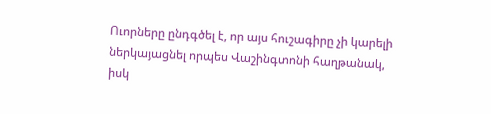Ուորները ընդգծել է, որ այս հուշագիրը չի կարելի ներկայացնել որպես Վաշինգտոնի հաղթանակ, իսկ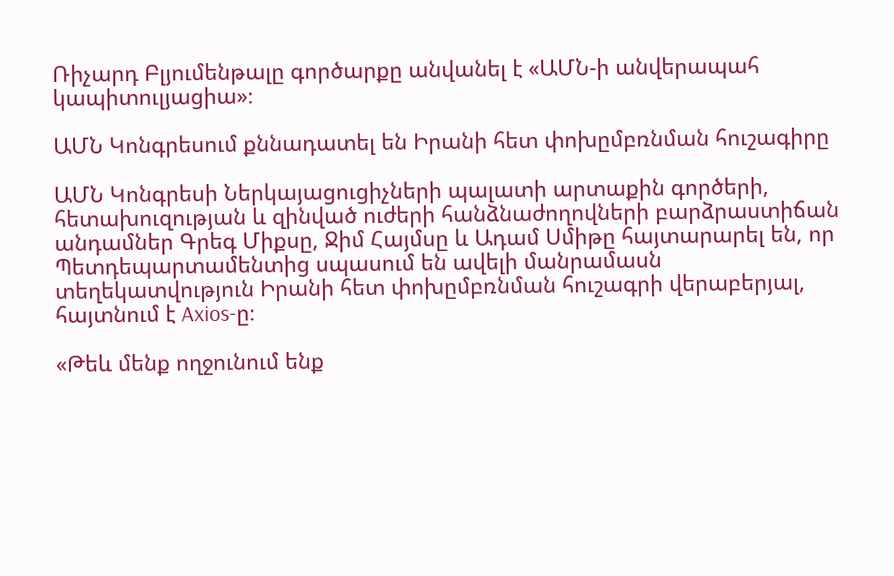Ռիչարդ Բլյումենթալը գործարքը անվանել է «ԱՄՆ-ի անվերապահ կապիտուլյացիա»։

ԱՄՆ Կոնգրեսում քննադատել են Իրանի հետ փոխըմբռնման հուշագիրը

ԱՄՆ Կոնգրեսի Ներկայացուցիչների պալատի արտաքին գործերի, հետախուզության և զինված ուժերի հանձնաժողովների բարձրաստիճան անդամներ Գրեգ Միքսը, Ջիմ Հայմսը և Ադամ Սմիթը հայտարարել են, որ Պետդեպարտամենտից սպասում են ավելի մանրամասն տեղեկատվություն Իրանի հետ փոխըմբռնման հուշագրի վերաբերյալ, հայտնում է Axios-ը։

«Թեև մենք ողջունում ենք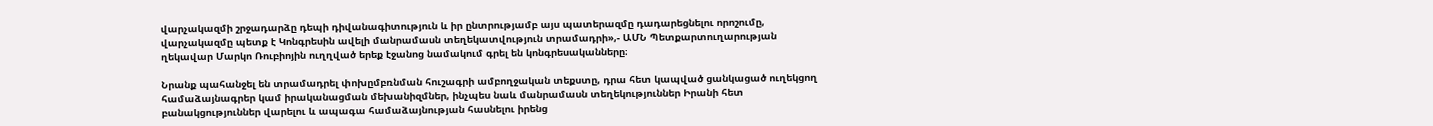վարչակազմի շրջադարձը դեպի դիվանագիտություն և իր ընտրությամբ այս պատերազմը դադարեցնելու որոշումը, վարչակազմը պետք է Կոնգրեսին ավելի մանրամասն տեղեկատվություն տրամադրի»,- ԱՄՆ Պետքարտուղարության ղեկավար Մարկո Ռուբիոյին ուղղված երեք էջանոց նամակում գրել են կոնգրեսականները։

Նրանք պահանջել են տրամադրել փոխըմբռնման հուշագրի ամբողջական տեքստը, դրա հետ կապված ցանկացած ուղեկցող համաձայնագրեր կամ իրականացման մեխանիզմներ, ինչպես նաև մանրամասն տեղեկություններ Իրանի հետ բանակցություններ վարելու և ապագա համաձայնության հասնելու իրենց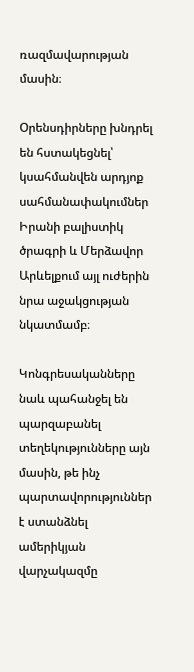ռազմավարության մասին։

Օրենսդիրները խնդրել են հստակեցնել՝ կսահմանվեն արդյոք սահմանափակումներ Իրանի բալիստիկ ծրագրի և Մերձավոր Արևելքում այլ ուժերին նրա աջակցության նկատմամբ։

Կոնգրեսականները նաև պահանջել են պարզաբանել տեղեկությունները այն մասին, թե ինչ պարտավորություններ է ստանձնել ամերիկյան վարչակազմը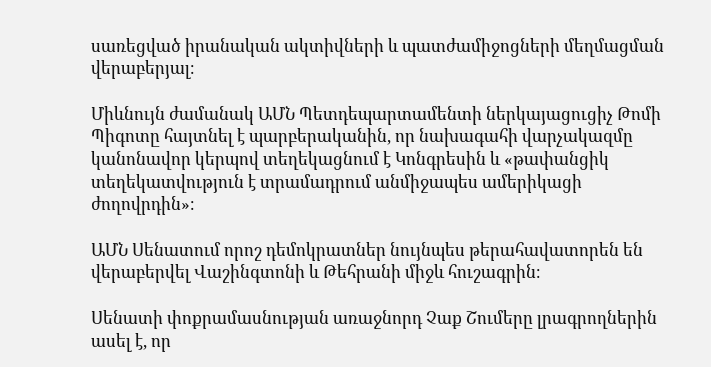սառեցված իրանական ակտիվների և պատժամիջոցների մեղմացման վերաբերյալ։

Միևնույն ժամանակ ԱՄՆ Պետդեպարտամենտի ներկայացուցիչ Թոմի Պիգոտը հայտնել է պարբերականին, որ նախագահի վարչակազմը կանոնավոր կերպով տեղեկացնում է Կոնգրեսին և «թափանցիկ տեղեկատվություն է տրամադրում անմիջապես ամերիկացի ժողովրդին»։

ԱՄՆ Սենատում որոշ դեմոկրատներ նույնպես թերահավատորեն են վերաբերվել Վաշինգտոնի և Թեհրանի միջև հուշագրին։

Սենատի փոքրամասնության առաջնորդ Չաք Շումերը լրագրողներին ասել է, որ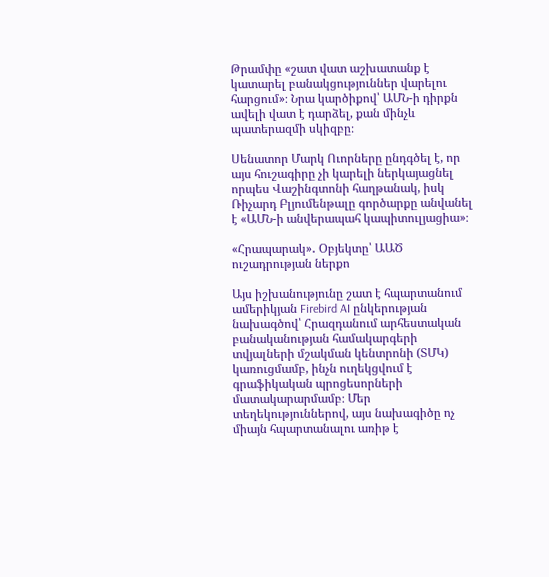Թրամփը «շատ վատ աշխատանք է կատարել բանակցություններ վարելու հարցում»։ Նրա կարծիքով՝ ԱՄՆ-ի դիրքն ավելի վատ է դարձել, քան մինչև պատերազմի սկիզբը։

Սենատոր Մարկ Ուորները ընդգծել է, որ այս հուշագիրը չի կարելի ներկայացնել որպես Վաշինգտոնի հաղթանակ, իսկ Ռիչարդ Բլյումենթալը գործարքը անվանել է «ԱՄՆ-ի անվերապահ կապիտուլյացիա»։

«Հրապարակ»․ Օբյեկտը՝ ԱԱԾ ուշադրության ներքո

Այս իշխանությունը շատ է հպարտանում ամերիկյան Firebird AI ընկերության նախագծով՝ Հրազդանում արհեստական բանականության համակարգերի տվյալների մշակման կենտրոնի (ՏՄԿ) կառուցմամբ, ինչն ուղեկցվում է գրաֆիկական պրոցեսորների մատակարարմամբ։ Մեր տեղեկություններով, այս նախագիծը ոչ միայն հպարտանալու առիթ է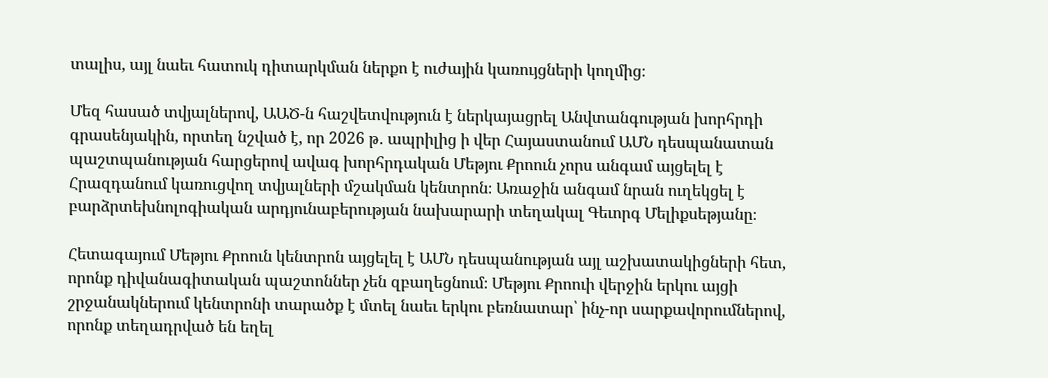տալիս, այլ նաեւ հատուկ դիտարկման ներքո է ուժային կառույցների կողմից։

Մեզ հասած տվյալներով, ԱԱԾ-ն հաշվետվություն է ներկայացրել Անվտանգության խորհրդի գրասենյակին, որտեղ նշված է, որ 2026 թ․ ապրիլից ի վեր Հայաստանում ԱՄՆ դեսպանատան պաշտպանության հարցերով ավագ խորհրդական Մեթյու Քրոուն չորս անգամ այցելել է Հրազդանում կառուցվող տվյալների մշակման կենտրոն։ Առաջին անգամ նրան ուղեկցել է բարձրտեխնոլոգիական արդյունաբերության նախարարի տեղակալ Գեւորգ Մելիքսեթյանը։

Հետագայում Մեթյու Քրոուն կենտրոն այցելել է ԱՄՆ դեսպանության այլ աշխատակիցների հետ, որոնք դիվանագիտական պաշտոններ չեն զբաղեցնում։ Մեթյու Քրոուի վերջին երկու այցի շրջանակներում կենտրոնի տարածք է մտել նաեւ երկու բեռնատար՝ ինչ-որ սարքավորումներով, որոնք տեղադրված են եղել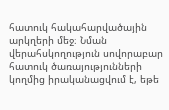հատուկ հակահարվածային արկղերի մեջ։ Նման վերահսկողություն սովորաբար հատուկ ծառայությունների կողմից իրականացվում է, եթե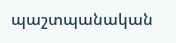պաշտպանական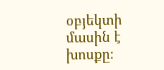օբյեկտի մասին է խոսքը։